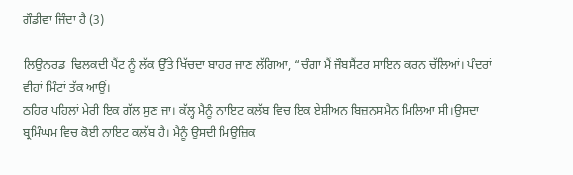ਗੌਡੀਵਾ ਜਿੰਦਾ ਹੈ (3)

ਲਿਉਨਰਡ  ਢਿਲਕਦੀ ਪੈਂਟ ਨੂੰ ਲੱਕ ਉੱਤੇ ਖਿੱਚਦਾ ਬਾਹਰ ਜਾਣ ਲੱਗਿਆ, “ਚੰਗਾ ਮੈਂ ਜੌਬਸੈਂਟਰ ਸਾਇਨ ਕਰਨ ਚੱਲਿਆਂ। ਪੰਦਰਾਂ ਵੀਹਾਂ ਮਿੰਟਾਂ ਤੱਕ ਆਉਂ।
ਠਹਿਰ ਪਹਿਲਾਂ ਮੇਰੀ ਇਕ ਗੱਲ ਸੁਣ ਜਾ। ਕੱਲ੍ਹ ਮੈਨੂੰ ਨਾਇਟ ਕਲੱਬ ਵਿਚ ਇਕ ਏਸ਼ੀਅਨ ਬਿਜ਼ਨਸਮੈਨ ਮਿਲਿਆ ਸੀ।ਉਸਦਾ ਬ੍ਰਮਿੰਘਮ ਵਿਚ ਕੋਈ ਨਾਇਟ ਕਲੱਬ ਹੈ। ਮੈਨੂੰ ਉਸਦੀ ਮਿਉਜ਼ਿਕ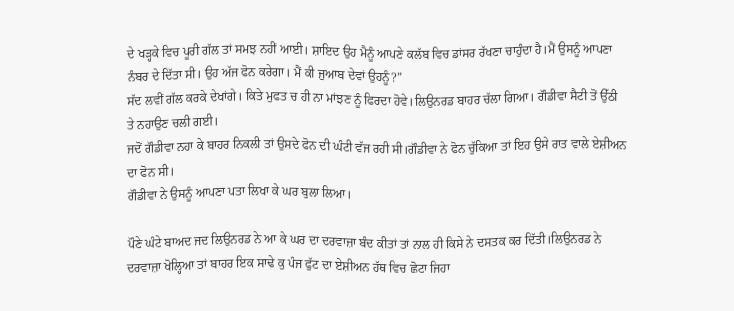ਦੇ ਖੜ੍ਹਕੇ ਵਿਚ ਪੂਰੀ ਗੱਲ ਤਾਂ ਸਮਝ ਨਹੀਂ ਆਈ। ਸ਼ਾਇਦ ਉਹ ਮੈਨੂੰ ਆਪਣੇ ਕਲੱਬ ਵਿਚ ਡਾਂਸਰ ਰੱਖਣਾ ਚਾਹੁੰਦਾ ਹੈ।ਮੈਂ ਉਸਨੂੰ ਆਪਣਾ ਨੰਬਰ ਦੇ ਦਿੱਤਾ ਸੀ। ਉਹ ਅੱਜ ਫੋਨ ਕਰੇਗਾ। ਮੈਂ ਕੀ ਜੁਆਬ ਦੇਵਾਂ ਉਹਨੂੰ?”
ਸੱਦ ਲਵੀਂ ਗੱਲ ਕਰਕੇ ਦੇਖਾਂਗੇ। ਕਿਤੇ ਮੁਫਤ ਚ ਹੀ ਨਾ ਮਾਂਝਣ ਨੂੰ ਫਿਰਦਾ ਹੋਵੇ।ਲਿਉਨਰਡ ਬਾਹਰ ਚੱਲਾ ਗਿਆ। ਗੌਡੀਵਾ ਸੈਟੀ ਤੋਂ ਉੱਠੀ ਤੇ ਨਹਾਉਣ ਚਲੀ ਗਈ।
ਜਦੋਂ ਗੌਡੀਵਾ ਨਹਾ ਕੇ ਬਾਹਰ ਨਿਕਲੀ ਤਾਂ ਉਸਦੇ ਫੋਨ ਦੀ ਘੰਟੀ ਵੱਜ ਰਹੀ ਸੀ।ਗੌਡੀਵਾ ਨੇ ਫੋਨ ਚੁੱਕਿਆ ਤਾਂ ਇਹ ਉਸੇ ਰਾਤ ਵਾਲੇ ਏਸ਼ੀਅਨ ਦਾ ਫੋਨ ਸੀ।
ਗੌਡੀਵਾ ਨੇ ਉਸਨੂੰ ਆਪਣਾ ਪਤਾ ਲਿਖਾ ਕੇ ਘਰ ਬੁਲਾ ਲਿਆ।

ਪੌਣੇ ਘੰਟੇ ਬਾਅਦ ਜਦ ਲਿਉਨਰਡ ਨੇ ਆ ਕੇ ਘਰ ਦਾ ਦਰਵਾਜ਼ਾ ਬੰਦ ਕੀਤਾਂ ਤਾਂ ਨਾਲ ਹੀ ਕਿਸੇ ਨੇ ਦਸਤਕ ਕਰ ਦਿੱਤੀ।ਲਿਉਨਰਡ ਨੇ ਦਰਵਾਜ਼ਾ ਖੋਲ੍ਹਿਆ ਤਾਂ ਬਾਹਰ ਇਕ ਸਾਢੇ ਕੁ ਪੰਜ ਫੁੱਟ ਦਾ ਏਸ਼ੀਅਨ ਹੱਥ ਵਿਚ ਛੋਟਾ ਜਿਹਾ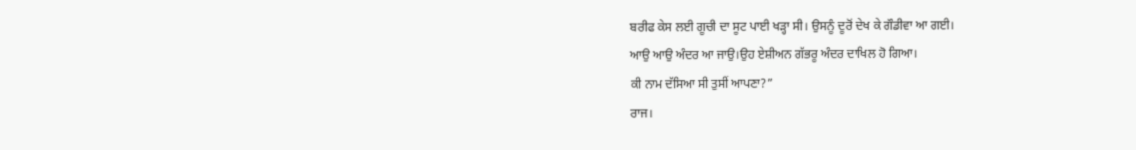ਬਰੀਫ ਕੇਸ ਲਈ ਗੂਚੀ ਦਾ ਸੂਟ ਪਾਈ ਖੜ੍ਹਾ ਸੀ। ਉਸਨੂੰ ਦੂਰੋਂ ਦੇਖ ਕੇ ਗੌਡੀਵਾ ਆ ਗਈ।
ਆਉ ਆਉ ਅੰਦਰ ਆ ਜਾਉ।ਉਹ ਏਸ਼ੀਅਨ ਗੱਭਰੂ ਅੰਦਰ ਦਾਖਿਲ ਹੋ ਗਿਆ।
ਕੀ ਨਾਮ ਦੱਸਿਆ ਸੀ ਤੁਸੀਂ ਆਪਣਾ?”
ਰਾਜ।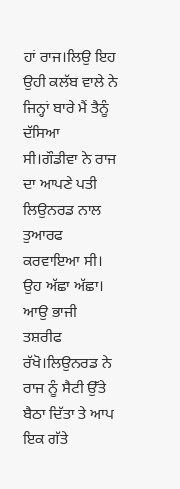ਹਾਂ ਰਾਜ।ਲਿਉ ਇਹ ਉਹੀ ਕਲੱਬ ਵਾਲੇ ਨੇ ਜਿਨ੍ਹਾਂ ਬਾਰੇ ਮੈਂ ਤੈਨੂੰ ਦੱਸਿਆ ਸੀ।ਗੌਡੀਵਾ ਨੇ ਰਾਜ ਦਾ ਆਪਣੇ ਪਤੀ ਲਿਉਨਰਡ ਨਾਲ ਤੁਆਰਫ ਕਰਵਾਇਆ ਸੀ।
ਉਹ ਅੱਛਾ ਅੱਛਾ। ਆਉ ਭਾਜੀ ਤਸ਼ਰੀਫ ਰੱਖੋ।ਲਿਉਨਰਡ ਨੇ ਰਾਜ ਨੂੰ ਸੈਟੀ ਉੱਤੇ ਬੈਠਾ ਦਿੱਤਾ ਤੇ ਆਪ ਇਕ ਗੱਤੇ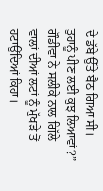ਦੇ ਡੱਬੇ ਉੱਤੇ ਬੈਠ ਗਿਆ ਸੀ।
ਤੁਹਾਨੂੰ ਪੀਣ ਲਈ ਕੁਝ ਲਿਆਵਾਂ?” ਗੌਡੀਵਾ ਨੇ ਸਲੀਕੇ ਨਾਲ ਗਿੱਲੇ ਵਾਲਾਂ ਦੀਆਂ ਲਟਾਂ ਨੂੰ ਮੁੱਖੜੇ ਤੋਂ ਹਟਾਉਂਦਿਆਂ ਕਿਹਾ।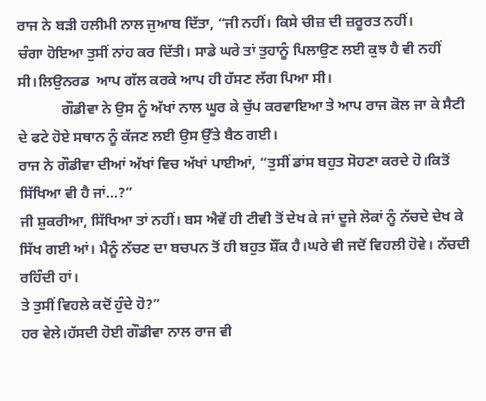ਰਾਜ ਨੇ ਬੜੀ ਹਲੀਮੀ ਨਾਲ ਜੁਆਬ ਦਿੱਤਾ, “ਜੀ ਨਹੀਂ। ਕਿਸੇ ਚੀਜ਼ ਦੀ ਜ਼ਰੂਰਤ ਨਹੀਂ।
ਚੰਗਾ ਹੋਇਆ ਤੁਸੀਂ ਨਾਂਹ ਕਰ ਦਿੱਤੀ। ਸਾਡੇ ਘਰੇ ਤਾਂ ਤੁਹਾਨੂੰ ਪਿਲਾਉਣ ਲਈ ਕੁਝ ਹੈ ਵੀ ਨਹੀਂ ਸੀ।ਲਿਉਨਰਡ  ਆਪ ਗੱਲ ਕਰਕੇ ਆਪ ਹੀ ਹੱਸਣ ਲੱਗ ਪਿਆ ਸੀ।
            ਗੌਡੀਵਾ ਨੇ ਉਸ ਨੂੰ ਅੱਖਾਂ ਨਾਲ ਘੂਰ ਕੇ ਚੁੱਪ ਕਰਵਾਇਆ ਤੇ ਆਪ ਰਾਜ ਕੋਲ ਜਾ ਕੇ ਸੈਟੀ ਦੇ ਫਟੇ ਹੋਏ ਸਥਾਨ ਨੂੰ ਕੱਜਣ ਲਈ ਉਸ ਉੱਤੇ ਬੈਠ ਗਈ।
ਰਾਜ ਨੇ ਗੌਡੀਵਾ ਦੀਆਂ ਅੱਖਾਂ ਵਿਚ ਅੱਖਾਂ ਪਾਈਆਂ, “ਤੁਸੀਂ ਡਾਂਸ ਬਹੁਤ ਸੋਹਣਾ ਕਰਦੇ ਹੋ।ਕਿਤੋਂ ਸਿੱਖਿਆ ਵੀ ਹੈ ਜਾਂ…?”
ਜੀ ਸ਼ੁਕਰੀਆ, ਸਿੱਖਿਆ ਤਾਂ ਨਹੀਂ। ਬਸ ਐਵੇਂ ਹੀ ਟੀਵੀ ਤੋਂ ਦੇਖ ਕੇ ਜਾਂ ਦੂਜੇ ਲੋਕਾਂ ਨੂੰ ਨੱਚਦੇ ਦੇਖ ਕੇ ਸਿੱਖ ਗਈ ਆਂ। ਮੈਨੂੰ ਨੱਚਣ ਦਾ ਬਚਪਨ ਤੋਂ ਹੀ ਬਹੁਤ ਸ਼ੌਂਕ ਹੈ।ਘਰੇ ਵੀ ਜਦੋਂ ਵਿਹਲੀ ਹੋਵੇ। ਨੱਚਦੀ ਰਹਿੰਦੀ ਹਾਂ।
ਤੇ ਤੁਸੀਂ ਵਿਹਲੇ ਕਦੋਂ ਹੁੰਦੇ ਹੋ?”
ਹਰ ਵੇਲੇ।ਹੱਸਦੀ ਹੋਈ ਗੌਡੀਵਾ ਨਾਲ ਰਾਜ ਵੀ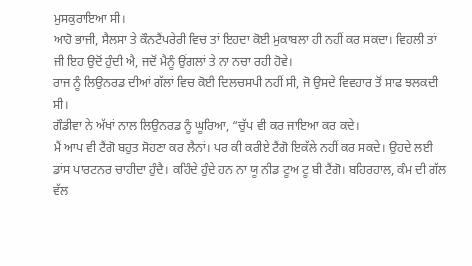ਮੁਸਕੁਰਾਇਆ ਸੀ।
ਆਹੋ ਭਾਜੀ, ਸੈਲਸਾ ਤੇ ਕੌਨਟੈਂਪਰੇਰੀ ਵਿਚ ਤਾਂ ਇਹਦਾ ਕੋਈ ਮੁਕਾਬਲਾ ਹੀ ਨਹੀਂ ਕਰ ਸਕਦਾ। ਵਿਹਲੀ ਤਾਂ ਜੀ ਇਹ ਉਦੋਂ ਹੁੰਦੀ ਐ, ਜਦੋਂ ਮੈਨੂੰ ਉਂਗਲਾਂ ਤੇ ਨਾ ਨਚਾ ਰਹੀ ਹੋਵੇ।
ਰਾਜ ਨੂੰ ਲਿਉਨਰਡ ਦੀਆਂ ਗੱਲਾਂ ਵਿਚ ਕੋਈ ਦਿਲਚਸਪੀ ਨਹੀਂ ਸੀ, ਜੋ ਉਸਦੇ ਵਿਵਹਾਰ ਤੋਂ ਸਾਫ ਝਲਕਦੀ ਸੀ।
ਗੌਡੀਵਾ ਨੇ ਅੱਖਾਂ ਨਾਲ ਲਿਉਨਰਡ ਨੂੰ ਘੂਰਿਆ, “ਚੁੱਪ ਵੀ ਕਰ ਜਾਇਆ ਕਰ ਕਦੇ।
ਮੈਂ ਆਪ ਵੀ ਟੈਂਗੋ ਬਹੁਤ ਸੋਹਣਾ ਕਰ ਲੈਨਾਂ। ਪਰ ਕੀ ਕਰੀਏ ਟੈਂਗੋ ਇਕੱਲੇ ਨਹੀਂ ਕਰ ਸਕਦੇ। ਉਹਦੇ ਲਈ ਡਾਂਸ ਪਾਰਟਨਰ ਚਾਹੀਦਾ ਹੁੰਦੈ। ਕਹਿੰਦੇ ਹੁੰਦੇ ਹਨ ਨਾ ਯੂ ਨੀਡ ਟੂਅ ਟੂ ਬੀ ਟੈਂਗੋ। ਬਹਿਰਹਾਲ, ਕੰਮ ਦੀ ਗੱਲ ਵੱਲ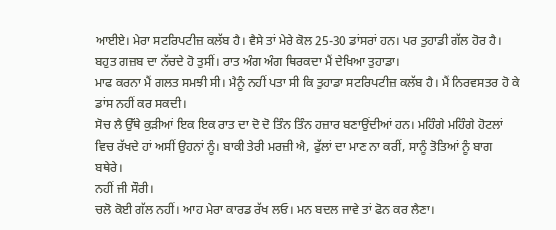ਆਈਏ। ਮੇਰਾ ਸਟਰਿਪਟੀਜ਼ ਕਲੱਬ ਹੈ। ਵੈਸੇ ਤਾਂ ਮੇਰੇ ਕੋਲ 25-30 ਡਾਂਸਰਾਂ ਹਨ। ਪਰ ਤੁਹਾਡੀ ਗੱਲ ਹੋਰ ਹੈ। ਬਹੁਤ ਗਜ਼ਬ ਦਾ ਨੱਚਦੇ ਹੋ ਤੁਸੀਂ। ਰਾਤ ਅੰਗ ਅੰਗ ਥਿਰਕਦਾ ਮੈਂ ਦੇਖਿਆ ਤੁਹਾਡਾ।
ਮਾਫ ਕਰਨਾ ਮੈਂ ਗਲਤ ਸਮਝੀ ਸੀ। ਮੈਨੂੰ ਨਹੀਂ ਪਤਾ ਸੀ ਕਿ ਤੁਹਾਡਾ ਸਟਰਿਪਟੀਜ਼ ਕਲੱਬ ਹੈ। ਮੈਂ ਨਿਰਵਸਤਰ ਹੋ ਕੇ ਡਾਂਸ ਨਹੀਂ ਕਰ ਸਕਦੀ।
ਸੋਚ ਲੈ ਉੱਥੇ ਕੁੜੀਆਂ ਇਕ ਇਕ ਰਾਤ ਦਾ ਦੋ ਦੋ ਤਿੰਨ ਤਿੰਨ ਹਜ਼ਾਰ ਬਣਾਉਂਦੀਆਂ ਹਨ। ਮਹਿੰਗੇ ਮਹਿੰਗੇ ਹੋਟਲਾਂ ਵਿਚ ਰੱਖਦੇ ਹਾਂ ਅਸੀਂ ਉਹਨਾਂ ਨੂੰ। ਬਾਕੀ ਤੇਰੀ ਮਰਜ਼ੀ ਐ, ਫੁੱਲਾਂ ਦਾ ਮਾਣ ਨਾ ਕਰੀਂ, ਸਾਨੂੰ ਤੋਤਿਆਂ ਨੂੰ ਬਾਗ ਬਥੇਰੇ।
ਨਹੀਂ ਜੀ ਸੌਰੀ।
ਚਲੋ ਕੋਈ ਗੱਲ ਨਹੀਂ। ਆਹ ਮੇਰਾ ਕਾਰਡ ਰੱਖ ਲਓ। ਮਨ ਬਦਲ ਜਾਵੇ ਤਾਂ ਫੋਨ ਕਰ ਲੈਣਾ।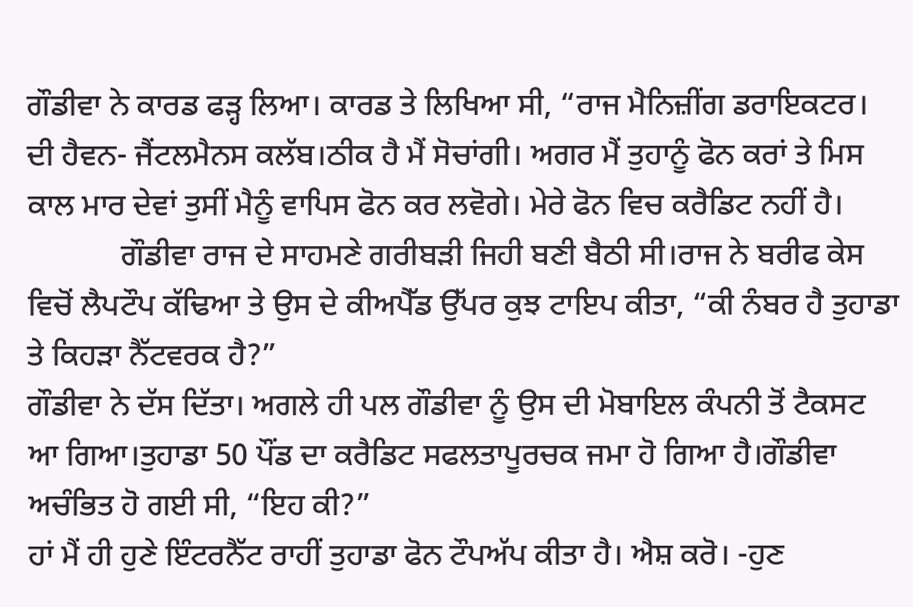ਗੌਡੀਵਾ ਨੇ ਕਾਰਡ ਫੜ੍ਹ ਲਿਆ। ਕਾਰਡ ਤੇ ਲਿਖਿਆ ਸੀ, “ਰਾਜ ਮੈਨਿਜ਼ੀਂਗ ਡਰਾਇਕਟਰ। ਦੀ ਹੈਵਨ- ਜੈਂਟਲਮੈਨਸ ਕਲੱਬ।ਠੀਕ ਹੈ ਮੈਂ ਸੋਚਾਂਗੀ। ਅਗਰ ਮੈਂ ਤੁਹਾਨੂੰ ਫੋਨ ਕਰਾਂ ਤੇ ਮਿਸ ਕਾਲ ਮਾਰ ਦੇਵਾਂ ਤੁਸੀਂ ਮੈਨੂੰ ਵਾਪਿਸ ਫੋਨ ਕਰ ਲਵੋਗੇ। ਮੇਰੇ ਫੋਨ ਵਿਚ ਕਰੈਡਿਟ ਨਹੀਂ ਹੈ।
            ਗੌਡੀਵਾ ਰਾਜ ਦੇ ਸਾਹਮਣੇ ਗਰੀਬੜੀ ਜਿਹੀ ਬਣੀ ਬੈਠੀ ਸੀ।ਰਾਜ ਨੇ ਬਰੀਫ ਕੇਸ ਵਿਚੋਂ ਲੈਪਟੌਪ ਕੱਢਿਆ ਤੇ ਉਸ ਦੇ ਕੀਅਪੈੱਡ ਉੱਪਰ ਕੁਝ ਟਾਇਪ ਕੀਤਾ, “ਕੀ ਨੰਬਰ ਹੈ ਤੁਹਾਡਾ ਤੇ ਕਿਹੜਾ ਨੈੱਟਵਰਕ ਹੈ?”
ਗੌਡੀਵਾ ਨੇ ਦੱਸ ਦਿੱਤਾ। ਅਗਲੇ ਹੀ ਪਲ ਗੌਡੀਵਾ ਨੂੰ ਉਸ ਦੀ ਮੋਬਾਇਲ ਕੰਪਨੀ ਤੋਂ ਟੈਕਸਟ ਆ ਗਿਆ।ਤੁਹਾਡਾ 50 ਪੌਂਡ ਦਾ ਕਰੈਡਿਟ ਸਫਲਤਾਪੂਰਚਕ ਜਮਾ ਹੋ ਗਿਆ ਹੈ।ਗੌਡੀਵਾ ਅਚੰਭਿਤ ਹੋ ਗਈ ਸੀ, “ਇਹ ਕੀ?”
ਹਾਂ ਮੈਂ ਹੀ ਹੁਣੇ ਇੰਟਰਨੈੱਟ ਰਾਹੀਂ ਤੁਹਾਡਾ ਫੋਨ ਟੌਪਅੱਪ ਕੀਤਾ ਹੈ। ਐਸ਼ ਕਰੋ। -ਹੁਣ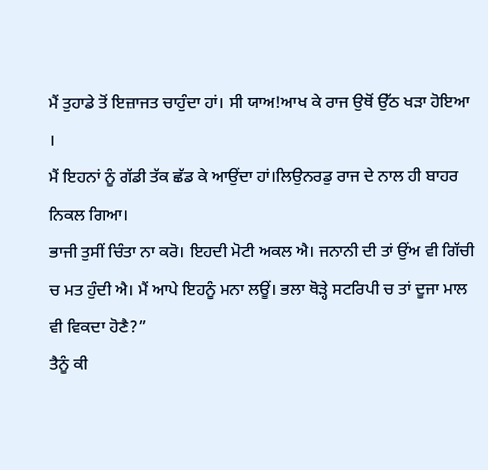ਮੈਂ ਤੁਹਾਡੇ ਤੋਂ ਇਜ਼ਾਜਤ ਚਾਹੁੰਦਾ ਹਾਂ। ਸੀ ਯਾਅ!ਆਖ ਕੇ ਰਾਜ ਉਥੋਂ ਉੱਠ ਖੜਾ ਹੋਇਆ ।
ਮੈਂ ਇਹਨਾਂ ਨੂੰ ਗੱਡੀ ਤੱਕ ਛੱਡ ਕੇ ਆਉਂਦਾ ਹਾਂ।ਲਿਉਨਰਡੁ ਰਾਜ ਦੇ ਨਾਲ ਹੀ ਬਾਹਰ ਨਿਕਲ ਗਿਆ।
ਭਾਜੀ ਤੁਸੀਂ ਚਿੰਤਾ ਨਾ ਕਰੋ। ਇਹਦੀ ਮੋਟੀ ਅਕਲ ਐ। ਜਨਾਨੀ ਦੀ ਤਾਂ ਉਂਅ ਵੀ ਗਿੱਚੀ ਚ ਮਤ ਹੁੰਦੀ ਐ। ਮੈਂ ਆਪੇ ਇਹਨੂੰ ਮਨਾ ਲਊਂ। ਭਲਾ ਥੋੜ੍ਹੇ ਸਟਰਿਪੀ ਚ ਤਾਂ ਦੂਜਾ ਮਾਲ ਵੀ ਵਿਕਦਾ ਹੋਣੈ?”
ਤੈਨੂੰ ਕੀ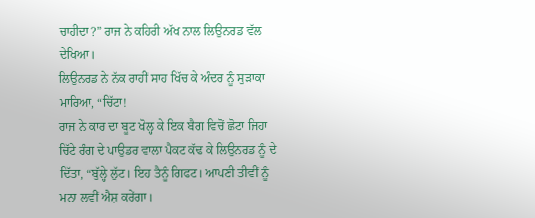ਚਾਹੀਦਾ?” ਰਾਜ ਨੇ ਕਹਿਰੀ ਅੱਖ ਨਾਲ ਲਿਉਨਰਡ ਵੱਲ ਦੇਖਿਆ।
ਲਿਉਨਰਡ ਨੇ ਨੱਕ ਰਾਹੀਂ ਸਾਹ ਖਿੱਚ ਕੇ ਅੰਦਰ ਨੂੰ ਸੁੜਾਕਾ ਮਾਰਿਆ, “ਚਿੱਟਾ!
ਰਾਜ ਨੇ ਕਾਰ ਦਾ ਬੂਟ ਖੋਲ੍ਹ ਕੇ ਇਕ ਬੈਗ ਵਿਚੋਂ ਛੋਟਾ ਜਿਹਾ ਚਿੱਟੇ ਰੰਗ ਦੇ ਪਾਉਡਰ ਵਾਲਾ ਪੈਕਟ ਕੱਢ ਕੇ ਲਿਉਨਰਡ ਨੂੰ ਦੇ ਦਿੱਤਾ, “ਬੁੱਲ੍ਹੇ ਲੁੱਟ। ਇਹ ਤੈਨੂੰ ਗਿਫਟ। ਆਪਣੀ ਤੀਵੀਂ ਨੂੰ ਮਨਾ ਲਵੀਂ ਐਸ਼ ਕਰੇਂਗਾ।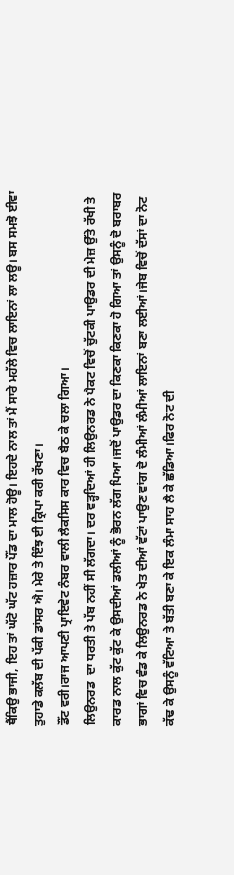ਥੈਂਕਿਉ ਭਾਜੀ, ਇਹ ਤਾਂ ਘੱਟੋ ਘੱਟ ਹਜ਼ਾਰ ਪੌਂਡ ਦਾ ਮਾਲ ਹੋਊ। ਇਹਦੇ ਨਾਲ ਤਾਂ ਮੈਂ ਸਾਰੇ ਮਹੱਲੇ ਵਿਚ ਲਾਇਨਾਂ ਲਾ ਲਊ। ਬਸ ਸਮਝੋ ਈਵਾ ਤੁਹਾਡੇ ਕਲੱਬ ਦੀ ਪੱਕੀ ਡਾਂਸਰ ਐ। ਮੇਰੇ ਤੇ ਇੰਝ ਈ ਕ੍ਰਿਪਾ ਕਰੀ ਰੱਖਣਾ।
ਡੌਂਟ ਵਰੀ।ਰਾਜ ਆਪਣੀ ਪ੍ਰਾਇਵੇਟ ਨੰਬਰ ਵਾਲੀ ਲੈਕਸਿਸ ਕਾਰ ਵਿਚ ਬੈਠ ਕੇ ਚਲਾ ਗਿਆ।
ਲਿਉਨਰਡ  ਦਾ ਧਰਤੀ ਤੇ ਪੱਬ ਨਹੀਂ ਸੀ ਲੱਗਦਾ। ਦਰ ਵੜ੍ਹਦਿਆਂ ਹੀ ਲਿਉਨਰਡ ਨੇ ਪੈਕਟ ਵਿਚੋਂ ਚੁੱਟਕੀ ਪਾਉਡਰ ਦੀ ਮੇਜ਼ ਉੱਤੇ ਰੱਖੀ ਤੇ ਕਾਰਡ ਨਾਲ ਕੁੱਟ ਕੁੱਟ ਕੇ ਉਸਦੀਆਂ ਡਲੀਆਂ ਨੂੰ ਭੋਰਨ ਲੱਗ ਪਿਆ।ਜਦੋਂ ਪਾਉਡਰ ਦਾ ਕਿਣਕਾ ਕਿਣਕਾ ਹੋ ਗਿਆ ਤਾਂ ਉਸਨੂੰ ਦੋ ਬਰਾਬਰ ਭਾਗਾਂ ਵਿਚ ਵੰਡ ਕੇ ਲਿਉਨਰਡ ਨੇ ਖੇਤ ਦੀਆਂ ਵੱਟਾਂ ਪਾਉਣ ਵਾਂਗ ਦੋ ਲੰਮੀਆਂ ਲੰਮੀਆਂ ਲਾਇਨਾਂ ਬਣਾ ਲਈਆਂ।ਜੇਬ ਵਿਚੋਂ ਦੱਸਾਂ ਦਾ ਨੋਟ ਕੱਢ ਕੇ ਉਸਨੂੰ ਵੱਟਿਆ ਤੇ ਬੱਤੀ ਬਣਾ ਕੇ ਇਕ ਲੰਮਾ ਸਾਹ ਲੈ ਕੇ ਛੱਡਿਆ।ਫਿਰ ਨੋਟ ਦੀ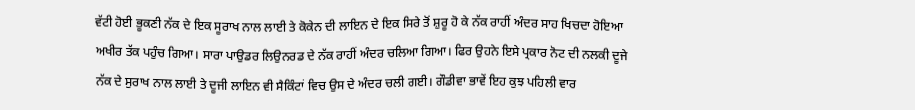ਵੱਟੀ ਹੋਈ ਭੂਕਣੀ ਨੱਕ ਦੇ ਇਕ ਸੂਰਾਖ ਨਾਲ ਲਾਈ ਤੇ ਕੋਕੇਨ ਦੀ ਲਾਇਨ ਦੇ ਇਕ ਸਿਰੇ ਤੋਂ ਸ਼ੁਰੂ ਹੋ ਕੇ ਨੱਕ ਰਾਹੀਂ ਅੰਦਰ ਸਾਹ ਖਿਚਦਾ ਹੋਇਆ ਅਖੀਰ ਤੱਕ ਪਹੁੰਚ ਗਿਆ। ਸਾਰਾ ਪਾਉਡਰ ਲਿਉਨਰਡ ਦੇ ਨੱਕ ਰਾਹੀਂ ਅੰਦਰ ਚਲਿਆ ਗਿਆ। ਫਿਰ ਉਹਨੇ ਇਸੇ ਪ੍ਰਕਾਰ ਨੋਟ ਦੀ ਨਲਕੀ ਦੂਜੇ ਨੱਕ ਦੇ ਸੁਰਾਖ ਨਾਲ ਲਾਈ ਤੇ ਦੂਜੀ ਲਾਇਨ ਵੀ ਸੈਕਿੰਟਾਂ ਵਿਚ ਉਸ ਦੇ ਅੰਦਰ ਚਲੀ ਗਈ। ਗੌਡੀਵਾ ਭਾਵੇਂ ਇਹ ਕੁਝ ਪਹਿਲੀ ਵਾਰ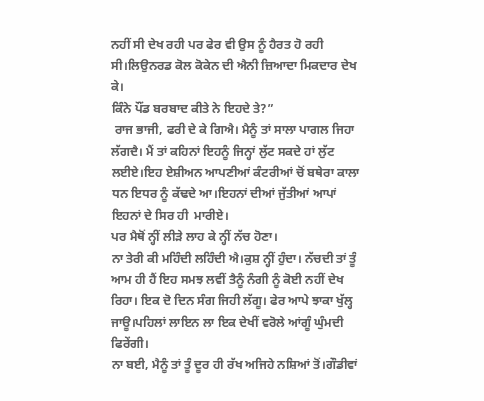ਨਹੀਂ ਸੀ ਦੇਖ ਰਹੀ ਪਰ ਫੇਰ ਵੀ ਉਸ ਨੂੰ ਹੈਰਤ ਹੋ ਰਹੀ ਸੀ।ਲਿਉਨਰਡ ਕੋਲ ਕੋਕੇਨ ਦੀ ਐਨੀ ਜ਼ਿਆਦਾ ਮਿਕਦਾਰ ਦੇਖ ਕੇ।
ਕਿੰਨੇ ਪੌਂਡ ਬਰਬਾਦ ਕੀਤੇ ਨੇ ਇਹਦੇ ਤੇ?”
 ਰਾਜ ਭਾਜੀ, ਫਰੀ ਦੇ ਕੇ ਗਿਐ। ਮੈਨੂੰ ਤਾਂ ਸਾਲਾ ਪਾਗਲ ਜਿਹਾ ਲੱਗਦੈ। ਮੈਂ ਤਾਂ ਕਹਿਨਾਂ ਇਹਨੂੰ ਜਿਨ੍ਹਾਂ ਲੁੱਟ ਸਕਦੇ ਹਾਂ ਲੁੱਟ ਲਈਏ।ਇਹ ਏਸ਼ੀਅਨ ਆਪਣੀਆਂ ਕੰਟਰੀਆਂ ਚੋਂ ਬਥੇਰਾ ਕਾਲਾ ਧਨ ਇਧਰ ਨੂੰ ਕੱਢਦੇ ਆ।ਇਹਨਾਂ ਦੀਆਂ ਜੁੱਤੀਆਂ ਆਪਾਂ ਇਹਨਾਂ ਦੇ ਸਿਰ ਹੀ  ਮਾਰੀਏ।
ਪਰ ਮੈਥੋਂ ਨ੍ਹੀਂ ਲੀੜੇ ਲਾਹ ਕੇ ਨ੍ਹੀਂ ਨੱਚ ਹੋਣਾ।
ਨਾ ਤੇਰੀ ਕੀ ਮਹਿੰਦੀ ਲਹਿੰਦੀ ਐ।ਕੁਸ਼ ਨ੍ਹੀਂ ਹੁੰਦਾ। ਨੱਚਦੀ ਤਾਂ ਤੂੰ ਆਮ ਹੀ ਹੈਂ ਇਹ ਸਮਝ ਲਵੀਂ ਤੈਨੂੰ ਨੰਗੀ ਨੂੰ ਕੋਈ ਨਹੀਂ ਦੇਖ ਰਿਹਾ। ਇਕ ਦੋ ਦਿਨ ਸੰਗ ਜਿਹੀ ਲੱਗੂ। ਫੇਰ ਆਪੇ ਝਾਕਾ ਖੁੱਲ੍ਹ ਜਾਊ।ਪਹਿਲਾਂ ਲਾਇਨ ਲਾ ਇਕ ਦੇਖੀਂ ਵਰੋਲੇ ਆਂਗੂੰ ਘੁੰਮਦੀ ਫਿਰੇਂਗੀ।
ਨਾ ਬਈ, ਮੈਨੂੰ ਤਾਂ ਤੂੰ ਦੂਰ ਹੀ ਰੱਖ ਅਜਿਹੇ ਨਸ਼ਿਆਂ ਤੋਂ।ਗੌਡੀਵਾਂ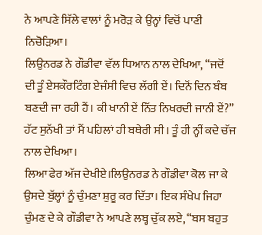ਨੇ ਆਪਣੇ ਸਿੱਲੇ ਵਾਲਾਂ ਨੂੰ ਮਰੋੜ ਕੇ ਉਨ੍ਹਾਂ ਵਿਚੋਂ ਪਾਣੀ ਨਿਚੋੜਿਆ।
ਲਿਉਨਰਡ ਨੇ ਗੌਡੀਵਾ ਵੱਲ ਧਿਆਨ ਨਾਲ ਦੇਖਿਆ, “ਜਦੋਂ ਦੀ ਤੂੰ ਏਸਕੌਰਟਿੰਗ ਏਜੰਸੀ ਵਿਚ ਲੱਗੀ ਏਂ। ਦਿਨੋਂ ਦਿਨ ਬੰਬ ਬਣਦੀ ਜਾ ਰਹੀ ਹੈਂ। ਕੀ ਖਾਨੀ ਏਂ ਨਿੱਤ ਨਿਖਰਦੀ ਜਾਨੀ ਏਂ?”
ਹੱਟ ਸੁਨੱਖੀ ਤਾਂ ਮੈਂ ਪਹਿਲਾਂ ਹੀ ਬਥੇਰੀ ਸੀ। ਤੂੰ ਹੀ ਨ੍ਹੀਂ ਕਦੇ ਚੱਜ ਨਾਲ ਦੇਖਿਆ।
ਲਿਆ ਫੇਰ ਅੱਜ ਦੇਖੀਏ।ਲਿਉਨਰਡ ਨੇ ਗੌਡੀਵਾ ਕੋਲ ਜਾ ਕੇ ਉਸਦੇ ਬੁੱਲ੍ਹਾਂ ਨੂੰ ਚੁੰਮਣਾ ਸ਼ੁਰੂ ਕਰ ਦਿੱਤਾ। ਇਕ ਸੰਖੇਪ ਜਿਹਾ ਚੁੰਮਣ ਦੇ ਕੇ ਗੌਡੀਵਾ ਨੇ ਆਪਣੇ ਲਬ੍ਹ ਚੁੱਕ ਲਏ, “ਬਸ ਬਹੁਤ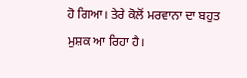ਹੋ ਗਿਆ। ਤੇਰੇ ਕੋਲੋਂ ਮਰਵਾਨਾ ਦਾ ਬਹੁਤ ਮੁਸ਼ਕ ਆ ਰਿਹਾ ਹੈ।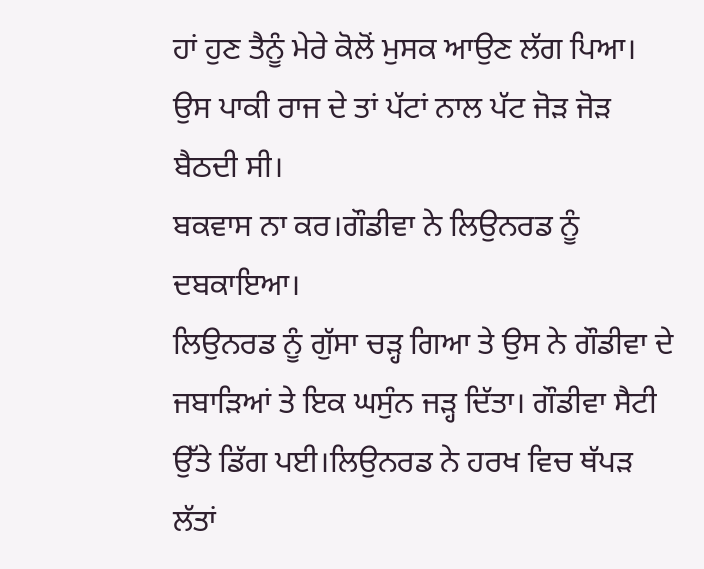ਹਾਂ ਹੁਣ ਤੈਨੂੰ ਮੇਰੇ ਕੋਲੋਂ ਮੁਸਕ ਆਉਣ ਲੱਗ ਪਿਆ। ਉਸ ਪਾਕੀ ਰਾਜ ਦੇ ਤਾਂ ਪੱਟਾਂ ਨਾਲ ਪੱਟ ਜੋੜ ਜੋੜ ਬੈਠਦੀ ਸੀ।
ਬਕਵਾਸ ਨਾ ਕਰ।ਗੌਡੀਵਾ ਨੇ ਲਿਉਨਰਡ ਨੂੰ ਦਬਕਾਇਆ।
ਲਿਉਨਰਡ ਨੂੰ ਗੁੱਸਾ ਚੜ੍ਹ ਗਿਆ ਤੇ ਉਸ ਨੇ ਗੌਡੀਵਾ ਦੇ ਜਬਾੜਿਆਂ ਤੇ ਇਕ ਘਸੁੰਨ ਜੜ੍ਹ ਦਿੱਤਾ। ਗੌਡੀਵਾ ਸੈਟੀ ਉੱਤੇ ਡਿੱਗ ਪਈ।ਲਿਉਨਰਡ ਨੇ ਹਰਖ ਵਿਚ ਥੱਪੜ ਲੱਤਾਂ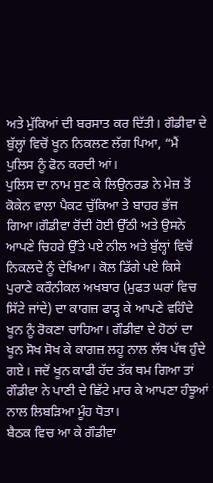ਅਤੇ ਮੁੱਕਿਆਂ ਦੀ ਬਰਸਾਤ ਕਰ ਦਿੱਤੀ। ਗੌਡੀਵਾ ਦੇ ਬੁੱਲ੍ਹਾਂ ਵਿਚੋਂ ਖੂਨ ਨਿਕਲਣ ਲੱਗ ਪਿਆ, “ਮੈਂ ਪੁਲਿਸ ਨੂੰ ਫੋਨ ਕਰਦੀ ਆਂ।
ਪੁਲਿਸ ਦਾ ਨਾਮ ਸੁਣ ਕੇ ਲਿਉਨਰਡ ਨੇ ਮੇਜ਼ ਤੋਂ ਕੋਕੇਨ ਵਾਲਾ ਪੈਕਟ ਚੁੱਕਿਆ ਤੇ ਬਾਹਰ ਭੱਜ ਗਿਆ।ਗੌਡੀਵਾ ਰੋਂਦੀ ਹੋਈ ਉੱਠੀ ਅਤੇ ਉਸਨੇ ਆਪਣੇ ਚਿਹਰੇ ਉੱਤੇ ਪਏ ਨੀਲ ਅਤੇ ਬੁੱਲ੍ਹਾਂ ਵਿਚੋਂ ਨਿਕਲਦੇ ਨੂੰ ਦੇਖਿਆ। ਕੋਲ ਡਿੱਗੇ ਪਏ ਕਿਸੇ ਪੁਰਾਣੇ ਕਰੌਨੀਕਲ ਅਖਬਾਰ (ਮੁਫਤ ਘਰਾਂ ਵਿਚ ਸਿੱਟੇ ਜਾਂਦੇ) ਦਾ ਕਾਗਜ਼ ਫਾੜ੍ਹ ਕੇ ਆਪਣੇ ਵਹਿੰਦੇ ਖੂਨ ਨੂੰ ਰੋਕਣਾ ਚਾਹਿਆ। ਗੌਡੀਵਾ ਦੇ ਹੋਠਾਂ ਦਾ ਖੂਨ ਸੋਖ ਸੋਖ ਕੇ ਕਾਗਜ਼ ਲਹੂ ਨਾਲ ਲੱਥ ਪੱਥ ਹੁੰਦੇ ਗਏ। ਜਦੋਂ ਖੂਨ ਕਾਫੀ ਹੱਦ ਤੱਕ ਥਮ ਗਿਆ ਤਾਂ ਗੌਡੀਵਾ ਨੇ ਪਾਣੀ ਦੇ ਛਿੱਟੇ ਮਾਰ ਕੇ ਆਪਣਾ ਹੰਝੂਆਂ ਨਾਲ ਲਿਬੜਿਆ ਮੂੰਹ ਧੋਤਾ।
ਬੈਠਕ ਵਿਚ ਆ ਕੇ ਗੌਡੀਵਾ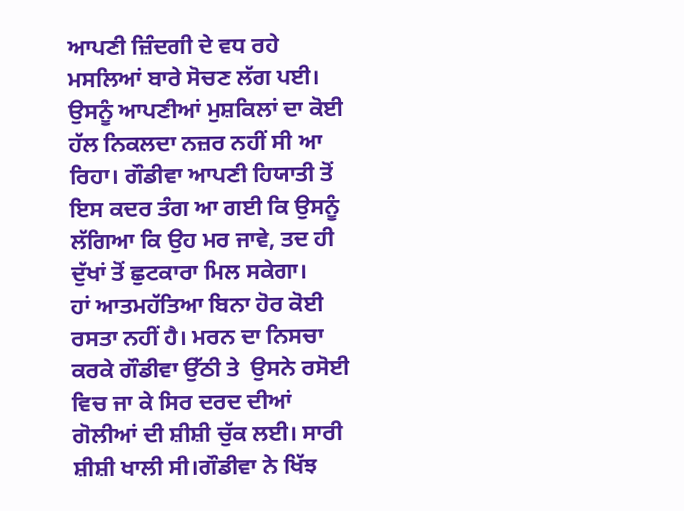ਆਪਣੀ ਜ਼ਿੰਦਗੀ ਦੇ ਵਧ ਰਹੇ ਮਸਲਿਆਂ ਬਾਰੇ ਸੋਚਣ ਲੱਗ ਪਈ। ਉਸਨੂੰ ਆਪਣੀਆਂ ਮੁਸ਼ਕਿਲਾਂ ਦਾ ਕੋਈ ਹੱਲ ਨਿਕਲਦਾ ਨਜ਼ਰ ਨਹੀਂ ਸੀ ਆ ਰਿਹਾ। ਗੌਡੀਵਾ ਆਪਣੀ ਹਿਯਾਤੀ ਤੋਂ ਇਸ ਕਦਰ ਤੰਗ ਆ ਗਈ ਕਿ ਉਸਨੂੰ ਲੱਗਿਆ ਕਿ ਉਹ ਮਰ ਜਾਵੇ, ਤਦ ਹੀ ਦੁੱਖਾਂ ਤੋਂ ਛੁਟਕਾਰਾ ਮਿਲ ਸਕੇਗਾ।
ਹਾਂ ਆਤਮਹੱਤਿਆ ਬਿਨਾ ਹੋਰ ਕੋਈ ਰਸਤਾ ਨਹੀਂ ਹੈ। ਮਰਨ ਦਾ ਨਿਸਚਾ ਕਰਕੇ ਗੌਡੀਵਾ ਉੱਠੀ ਤੇ  ਉਸਨੇ ਰਸੋਈ ਵਿਚ ਜਾ ਕੇ ਸਿਰ ਦਰਦ ਦੀਆਂ ਗੋਲੀਆਂ ਦੀ ਸ਼ੀਸ਼ੀ ਚੁੱਕ ਲਈ। ਸਾਰੀ ਸ਼ੀਸ਼ੀ ਖਾਲੀ ਸੀ।ਗੌਡੀਵਾ ਨੇ ਖਿੱਝ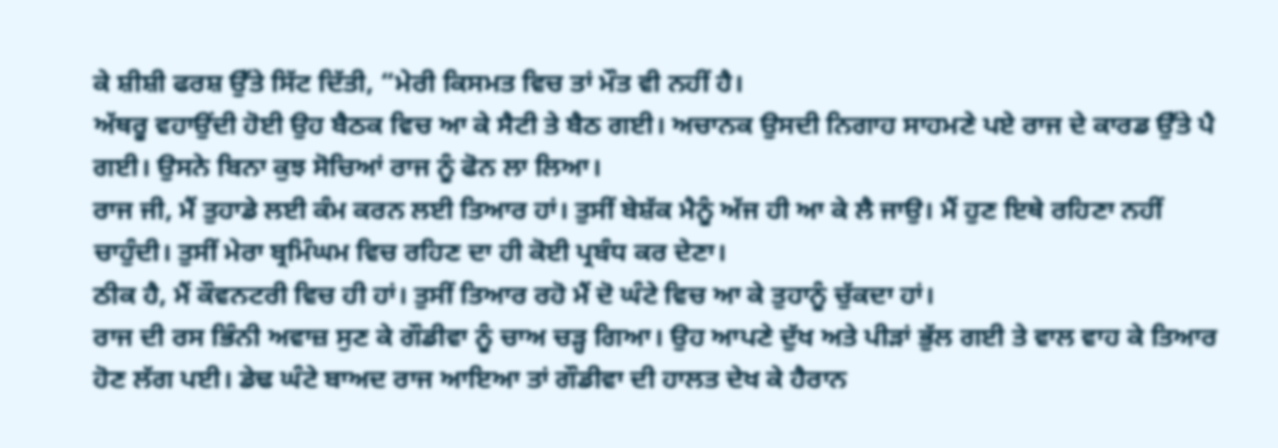ਕੇ ਸ਼ੀਸ਼ੀ ਫਰਸ਼ ਉੱਤੇ ਸਿੱਟ ਦਿੱਤੀ, “ਮੇਰੀ ਕਿਸਮਤ ਵਿਚ ਤਾਂ ਮੌਤ ਵੀ ਨਹੀਂ ਹੈ।
ਅੱਥਰੂ ਵਹਾਉਂਦੀ ਹੋਈ ਉਹ ਬੈਠਕ ਵਿਚ ਆ ਕੇ ਸੈਟੀ ਤੇ ਬੈਠ ਗਈ। ਅਚਾਨਕ ਉਸਦੀ ਨਿਗਾਹ ਸਾਹਮਣੇ ਪਏ ਰਾਜ ਦੇ ਕਾਰਡ ਉੱਤੇ ਪੈ ਗਈ। ਉਸਨੇ ਬਿਨਾ ਕੁਝ ਸੋਚਿਆਂ ਰਾਜ ਨੂੰ ਫੋਨ ਲਾ ਲਿਆ।
ਰਾਜ ਜੀ, ਮੈਂ ਤੁਹਾਡੇ ਲਈ ਕੰਮ ਕਰਨ ਲਈ ਤਿਆਰ ਹਾਂ। ਤੁਸੀਂ ਬੇਸ਼ੱਕ ਮੈਨੂੰ ਅੱਜ ਹੀ ਆ ਕੇ ਲੈ ਜਾਉ। ਮੈਂ ਹੁਣ ਇਥੇ ਰਹਿਣਾ ਨਹੀਂ ਚਾਹੁੰਦੀ। ਤੁਸੀਂ ਮੇਰਾ ਬ੍ਰਮਿੰਘਮ ਵਿਚ ਰਹਿਣ ਦਾ ਹੀ ਕੋਈ ਪ੍ਰਬੰਧ ਕਰ ਦੇਣਾ।
ਠੀਕ ਹੈ, ਮੈਂ ਕੌਵਨਟਰੀ ਵਿਚ ਹੀ ਹਾਂ। ਤੁਸੀਂ ਤਿਆਰ ਰਹੋ ਮੈਂ ਦੋ ਘੰਟੇ ਵਿਚ ਆ ਕੇ ਤੁਹਾਨੂੰ ਚੁੱਕਦਾ ਹਾਂ।
ਰਾਜ ਦੀ ਰਸ ਭਿੰਨੀ ਅਵਾਜ਼ ਸੁਣ ਕੇ ਗੌਡੀਵਾ ਨੂੰ ਚਾਅ ਚੜ੍ਹ ਗਿਆ। ਉਹ ਆਪਣੇ ਦੁੱਖ ਅਤੇ ਪੀੜਾਂ ਭੁੱਲ ਗਈ ਤੇ ਵਾਲ ਵਾਹ ਕੇ ਤਿਆਰ ਹੋਣ ਲੱਗ ਪਈ। ਡੇਢ ਘੰਟੇ ਬਾਅਦ ਰਾਜ ਆਇਆ ਤਾਂ ਗੌਡੀਵਾ ਦੀ ਹਾਲਤ ਦੇਖ ਕੇ ਹੈਰਾਨ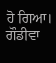ਹੋ ਗਿਆ। ਗੌਡੀਵਾ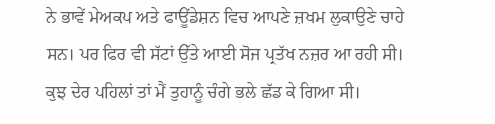ਨੇ ਭਾਵੇਂ ਮੇਅਕਪ ਅਤੇ ਫਾਊਂਡੇਸ਼ਨ ਵਿਚ ਆਪਣੇ ਜ਼ਖਮ ਲੁਕਾਉਣੇ ਚਾਹੇ ਸਨ। ਪਰ ਫਿਰ ਵੀ ਸੱਟਾਂ ਉੱਤੇ ਆਈ ਸੋਜ ਪ੍ਰਤੱਖ ਨਜ਼ਰ ਆ ਰਹੀ ਸੀ।
ਕੁਝ ਦੇਰ ਪਹਿਲਾਂ ਤਾਂ ਮੈਂ ਤੁਹਾਨੂੰ ਚੰਗੇ ਭਲੇ ਛੱਡ ਕੇ ਗਿਆ ਸੀ।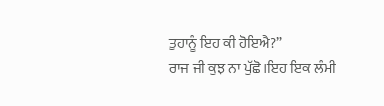ਤੁਹਾਨੂੰ ਇਹ ਕੀ ਹੋਇਐ?”
ਰਾਜ ਜੀ ਕੁਝ ਨਾ ਪੁੱਛੋ।ਇਹ ਇਕ ਲੰਮੀ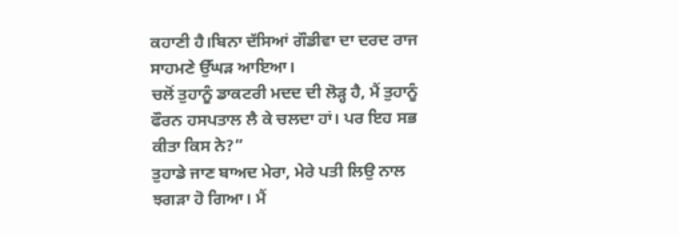ਕਹਾਣੀ ਹੈ।ਬਿਨਾ ਦੱਸਿਆਂ ਗੌਡੀਵਾ ਦਾ ਦਰਦ ਰਾਜ ਸਾਹਮਣੇ ਉੱਘੜ ਆਇਆ।
ਚਲੋਂ ਤੁਹਾਨੂੰ ਡਾਕਟਰੀ ਮਦਦ ਦੀ ਲੋੜ੍ਹ ਹੈ, ਮੈਂ ਤੁਹਾਨੂੰ ਫੌਰਨ ਹਸਪਤਾਲ ਲੈ ਕੇ ਚਲਦਾ ਹਾਂ। ਪਰ ਇਹ ਸਭ ਕੀਤਾ ਕਿਸ ਨੇ?”
ਤੁਹਾਡੇ ਜਾਣ ਬਾਅਦ ਮੇਰਾ, ਮੇਰੇ ਪਤੀ ਲਿਉ ਨਾਲ ਝਗੜਾ ਹੋ ਗਿਆ। ਮੈਂ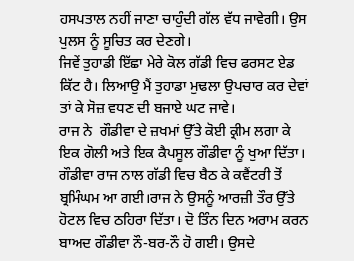ਹਸਪਤਾਲ ਨਹੀਂ ਜਾਣਾ ਚਾਹੁੰਦੀ ਗੱਲ ਵੱਧ ਜਾਵੇਗੀ। ਉਸ ਪੁਲਸ ਨੂੰ ਸੂਚਿਤ ਕਰ ਦੇਣਗੇ।
ਜਿਵੇਂ ਤੁਹਾਡੀ ਇੱਛਾ ਮੇਰੇ ਕੋਲ ਗੱਡੀ ਵਿਚ ਫਰਸਟ ਏਡ ਕਿੱਟ ਹੈ। ਲਿਆਉ ਮੈਂ ਤੁਹਾਡਾ ਮੁਢਲਾ ਉਪਚਾਰ ਕਰ ਦੇਵਾਂ ਤਾਂ ਕੇ ਸੋਜ਼ ਵਧਣ ਦੀ ਬਜਾਏ ਘਟ ਜਾਵੇ।
ਰਾਜ ਨੇ  ਗੌਡੀਵਾ ਦੇ ਜ਼ਖਮਾਂ ਉੱਤੇ ਕੋਈ ਕ੍ਰੀਮ ਲਗਾ ਕੇ ਇਕ ਗੋਲੀ ਅਤੇ ਇਕ ਕੈਪਸੂਲ ਗੌਡੀਵਾ ਨੂੰ ਖੁਆ ਦਿੱਤਾ।
ਗੌਡੀਵਾ ਰਾਜ ਨਾਲ ਗੱਡੀ ਵਿਚ ਬੈਠ ਕੇ ਕਵੈਂਟਰੀ ਤੋਂ ਬ੍ਰਮਿੰਘਮ ਆ ਗਈ।ਰਾਜ ਨੇ ਉਸਨੂੰ ਆਰਜ਼ੀ ਤੌਰ ਉੱਤੇ ਹੋਟਲ ਵਿਚ ਠਹਿਰਾ ਦਿੱਤਾ। ਦੋ ਤਿੰਨ ਦਿਨ ਅਰਾਮ ਕਰਨ ਬਾਅਦ ਗੌਡੀਵਾ ਨੌ-ਬਰ-ਨੌ ਹੋ ਗਈ। ਉਸਦੇ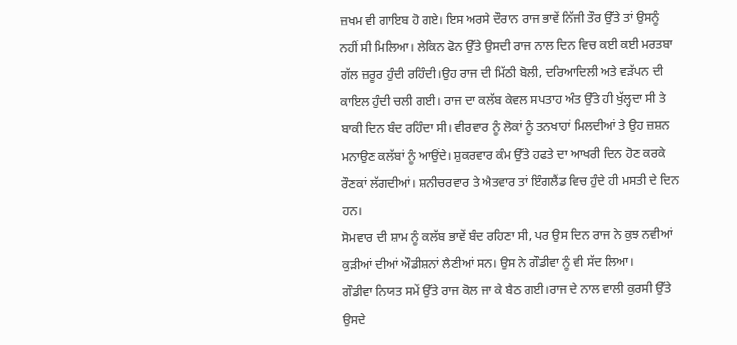ਜ਼ਖਮ ਵੀ ਗਾਇਬ ਹੋ ਗਏ। ਇਸ ਅਰਸੇ ਦੌਰਾਨ ਰਾਜ ਭਾਵੇਂ ਨਿੱਜੀ ਤੌਰ ਉੱਤੇ ਤਾਂ ਉਸਨੂੰ ਨਹੀਂ ਸੀ ਮਿਲਿਆ। ਲੇਕਿਨ ਫੋਨ ਉੱਤੇ ਉਸਦੀ ਰਾਜ ਨਾਲ ਦਿਨ ਵਿਚ ਕਈ ਕਈ ਮਰਤਬਾ ਗੱਲ ਜ਼ਰੂਰ ਹੁੰਦੀ ਰਹਿੰਦੀ।ਉਹ ਰਾਜ ਦੀ ਮਿੱਠੀ ਬੋਲੀ, ਦਰਿਆਦਿਲੀ ਅਤੇ ਵੜੱਪਨ ਦੀ ਕਾਇਲ ਹੁੰਦੀ ਚਲੀ ਗਈ। ਰਾਜ ਦਾ ਕਲੱਬ ਕੇਵਲ ਸਪਤਾਹ ਅੰਤ ਉੱਤੇ ਹੀ ਖੁੱਲ੍ਹਦਾ ਸੀ ਤੇ ਬਾਕੀ ਦਿਨ ਬੰਦ ਰਹਿੰਦਾ ਸੀ। ਵੀਰਵਾਰ ਨੂੰ ਲੋਕਾਂ ਨੂੰ ਤਨਖਾਹਾਂ ਮਿਲਦੀਆਂ ਤੇ ਉਹ ਜ਼ਸ਼ਨ ਮਨਾਉਣ ਕਲੱਬਾਂ ਨੂੰ ਆਉਂਦੇ। ਸ਼ੁਕਰਵਾਰ ਕੰਮ ਉੱਤੇ ਹਫਤੇ ਦਾ ਆਖਰੀ ਦਿਨ ਹੋਣ ਕਰਕੇ ਰੌਣਕਾਂ ਲੱਗਦੀਆਂ। ਸ਼ਨੀਚਰਵਾਰ ਤੇ ਐਤਵਾਰ ਤਾਂ ਇੰਗਲੈਂਡ ਵਿਚ ਹੁੰਦੇ ਹੀ ਮਸਤੀ ਦੇ ਦਿਨ ਹਨ।
ਸੋਮਵਾਰ ਦੀ ਸ਼ਾਮ ਨੂੰ ਕਲੱਬ ਭਾਵੇਂ ਬੰਦ ਰਹਿਣਾ ਸੀ, ਪਰ ਉਸ ਦਿਨ ਰਾਜ ਨੇ ਕੁਝ ਨਵੀਆਂ ਕੁੜੀਆਂ ਦੀਆਂ ਔਡੀਸ਼ਨਾਂ ਲੈਣੀਆਂ ਸਨ। ਉਸ ਨੇ ਗੌਡੀਵਾ ਨੂੰ ਵੀ ਸੱਦ ਲਿਆ।
ਗੌਡੀਵਾ ਨਿਯਤ ਸਮੇਂ ਉੱਤੇ ਰਾਜ ਕੋਲ ਜਾ ਕੇ ਬੈਠ ਗਈ।ਰਾਜ ਦੇ ਨਾਲ ਵਾਲੀ ਕੁਰਸੀ ਉੱਤੇ ਉਸਦੇ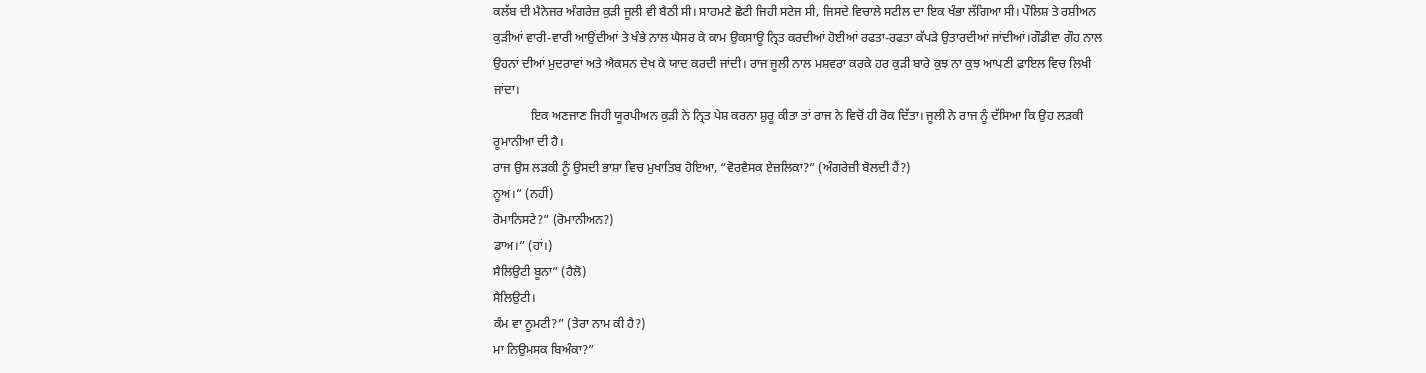ਕਲੱਬ ਦੀ ਮੈਨੇਜਰ ਅੰਗਰੇਜ਼ ਕੁੜੀ ਜੂਲੀ ਵੀ ਬੈਠੀ ਸੀ। ਸਾਹਮਣੇ ਛੋਟੀ ਜਿਹੀ ਸਟੇਜ ਸੀ, ਜਿਸਦੇ ਵਿਚਾਲੇ ਸਟੀਲ ਦਾ ਇਕ ਖੰਭਾ ਲੱਗਿਆ ਸੀ। ਪੌਲਿਸ਼ ਤੇ ਰਸ਼ੀਅਨ ਕੁੜੀਆਂ ਵਾਰੀ-ਵਾਰੀ ਆਉਂਦੀਆਂ ਤੇ ਖੰਭੇ ਨਾਲ ਘੈਸਰ ਕੇ ਕਾਮ ਉਕਸਾਊ ਨ੍ਰਿਤ ਕਰਦੀਆਂ ਹੋਈਆਂ ਰਫਤਾ-ਰਫਤਾ ਕੱਪੜੇ ਉਤਾਰਦੀਆਂ ਜਾਂਦੀਆਂ।ਗੌਡੀਵਾ ਗੌਹ ਨਾਲ ਉਹਨਾਂ ਦੀਆਂ ਮੁਦਰਾਵਾਂ ਅਤੇ ਐਕਸਨ ਦੇਖ ਕੇ ਯਾਦ ਕਰਦੀ ਜਾਂਦੀ। ਰਾਜ ਜੂਲੀ ਨਾਲ ਮਸ਼ਵਰਾ ਕਰਕੇ ਹਰ ਕੁੜੀ ਬਾਰੇ ਕੁਝ ਨਾ ਕੁਝ ਆਪਣੀ ਫਾਇਲ ਵਿਚ ਲਿਖੀ ਜਾਂਦਾ।
            ਇਕ ਅਣਜਾਣ ਜਿਹੀ ਯੂਰਪੀਅਨ ਕੁੜੀ ਨੇ ਨ੍ਰਿਤ ਪੇਸ਼ ਕਰਨਾ ਸ਼ੁਰੂ ਕੀਤਾ ਤਾਂ ਰਾਜ ਨੇ ਵਿਚੋਂ ਹੀ ਰੋਕ ਦਿੱਤਾ। ਜੂਲੀ ਨੇ ਰਾਜ ਨੂੰ ਦੱਸਿਆ ਕਿ ਉਹ ਲੜਕੀ ਰੂਮਾਨੀਆ ਦੀ ਹੈ।
ਰਾਜ ਉਸ ਲੜਕੀ ਨੂੰ ਉਸਦੀ ਭਾਸ਼ਾ ਵਿਚ ਮੁਖਾਤਿਬ ਹੋਇਆ, “ਵੋਰਵੈਸਕ ਏਜ਼ਲਿਕਾ?” (ਅੰਗਰੇਜ਼ੀ ਬੋਲਦੀ ਹੈਂ?)
ਨੂਅ।” (ਨਹੀਂ)
ਰੋਮਾਨਿਸਟੇ?” (ਰੋਮਾਨੀਅਨ?)
ਡਾਅ।” (ਹਾਂ।)
ਸੈਲਿਉਟੀ ਬੂਨਾ” (ਹੈਲੋ)
ਸੈਲਿਉਟੀ।
ਕੰਮ ਵਾ ਨੂਮਟੀ?” (ਤੇਰਾ ਨਾਮ ਕੀ ਹੈ?)
ਮਾ ਨਿਉਮਸਕ ਬਿਅੰਕਾ?”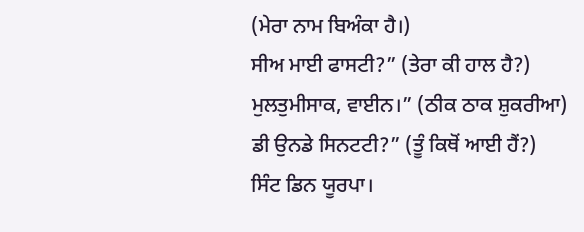(ਮੇਰਾ ਨਾਮ ਬਿਅੰਕਾ ਹੈ।)
ਸੀਅ ਮਾਈ ਫਾਸਟੀ?” (ਤੇਰਾ ਕੀ ਹਾਲ ਹੈ?)
ਮੁਲਤੁਮੀਸਾਕ, ਵਾਈਨ।” (ਠੀਕ ਠਾਕ ਸ਼ੁਕਰੀਆ)
ਡੀ ਉਨਡੇ ਸਿਨਟਟੀ?” (ਤੂੰ ਕਿਥੋਂ ਆਈ ਹੈਂ?)
ਸਿੰਟ ਡਿਨ ਯੂਰਪਾ।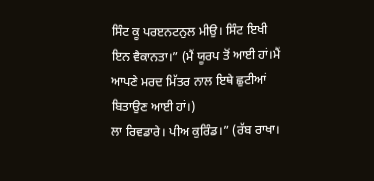ਸਿੰਟ ਕੂ ਪਰੲਨਟਨੁਲ ਮੀਉ। ਸਿੰਟ ਇਖੀ ਇਨ ਵੈਕਾਨਤਾ।” (ਮੈਂ ਯੂਰਪ ਤੋਂ ਆਈ ਹਾਂ।ਮੈਂ ਆਪਣੇ ਮਰਦ ਮਿੱਤਰ ਨਾਲ ਇਥੇ ਛੁਟੀਆਂ ਬਿਤਾਉਣ ਆਈ ਹਾਂ।)
ਲਾ ਰਿਵਡਾਰੇ। ਪੀਅ ਕੁਰਿੰਡ।” (ਰੱਬ ਰਾਖਾ।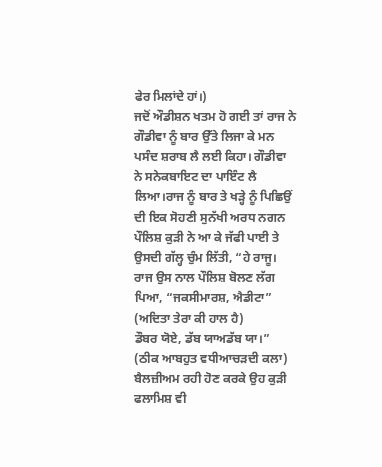ਫੇਰ ਮਿਲਾਂਦੇ ਹਾਂ।)
ਜਦੋਂ ਔਡੀਸ਼ਨ ਖਤਮ ਹੋ ਗਈ ਤਾਂ ਰਾਜ ਨੇ ਗੌਡੀਵਾ ਨੂੰ ਬਾਰ ਉੱਤੇ ਲਿਜਾ ਕੇ ਮਨ ਪਸੰਦ ਸ਼ਰਾਬ ਲੈ ਲਈ ਕਿਹਾ। ਗੌਡੀਵਾ ਨੇ ਸਨੇਕਬਾਇਟ ਦਾ ਪਾਇੰਟ ਲੈ ਲਿਆ।ਰਾਜ ਨੂੰ ਬਾਰ ਤੇ ਖੜ੍ਹੇ ਨੂੰ ਪਿਛਿਉਂ ਦੀ ਇਕ ਸੋਹਣੀ ਸੁਨੱਖੀ ਅਰਧ ਨਗਨ ਪੌਲਿਸ਼ ਕੁੜੀ ਨੇ ਆ ਕੇ ਜੱਫੀ ਪਾਈ ਤੇ ਉਸਦੀ ਗੱਲ੍ਹ ਚੁੰਮ ਲਿੱਤੀ, “ਹੇ ਰਾਜੂ।
ਰਾਜ ਉਸ ਨਾਲ ਪੌਲਿਸ਼ ਬੋਲਣ ਲੱਗ ਪਿਆ, “ਜਕਸੀਮਾਰਸ਼, ਐਡੀਟਾ” (ਅਦਿਤਾ ਤੇਰਾ ਕੀ ਹਾਲ ਹੈ)
ਡੌਬਰ ਯੋਏ, ਡੱਬ ਯਾਅਡੱਬ ਯਾ।” (ਠੀਕ ਆਬਹੁਤ ਵਧੀਆਚੜਦੀ ਕਲਾ)
ਬੈਲਜ਼ੀਅਮ ਰਹੀ ਹੋਣ ਕਰਕੇ ਉਹ ਕੁੜੀ ਫਲਾਮਿਸ਼ ਵੀ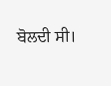ਬੋਲਦੀ ਸੀ।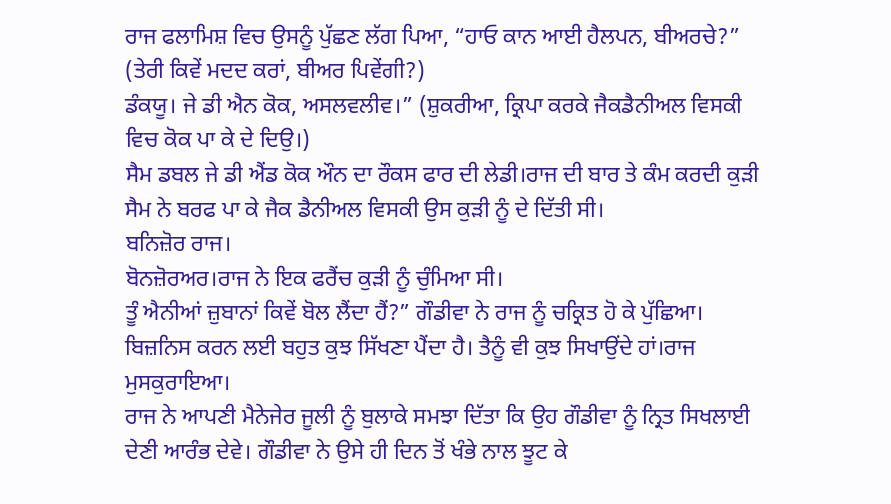ਰਾਜ ਫਲਾਮਿਸ਼ ਵਿਚ ਉਸਨੂੰ ਪੁੱਛਣ ਲੱਗ ਪਿਆ, “ਹਾਓ ਕਾਨ ਆਈ ਹੈਲਪਨ, ਬੀਅਰਚੇ?” (ਤੇਰੀ ਕਿਵੇਂ ਮਦਦ ਕਰਾਂ, ਬੀਅਰ ਪਿਵੇਂਗੀ?)
ਡੰਕਯੂ। ਜੇ ਡੀ ਐਨ ਕੋਕ, ਅਸਲਵਲੀਵ।” (ਸ਼ੁਕਰੀਆ, ਕ੍ਰਿਪਾ ਕਰਕੇ ਜੈਕਡੈਨੀਅਲ ਵਿਸਕੀ ਵਿਚ ਕੋਕ ਪਾ ਕੇ ਦੇ ਦਿਉ।)
ਸੈਮ ਡਬਲ ਜੇ ਡੀ ਐਂਡ ਕੋਕ ਔਨ ਦਾ ਰੌਕਸ ਫਾਰ ਦੀ ਲੇਡੀ।ਰਾਜ ਦੀ ਬਾਰ ਤੇ ਕੰਮ ਕਰਦੀ ਕੁੜੀ ਸੈਮ ਨੇ ਬਰਫ ਪਾ ਕੇ ਜੈਕ ਡੈਨੀਅਲ ਵਿਸਕੀ ਉਸ ਕੁੜੀ ਨੂੰ ਦੇ ਦਿੱਤੀ ਸੀ।
ਬਨਿਜ਼ੋਰ ਰਾਜ।
ਬੋਨਜ਼ੋਰਅਰ।ਰਾਜ ਨੇ ਇਕ ਫਰੈਂਚ ਕੁੜੀ ਨੂੰ ਚੁੰਮਿਆ ਸੀ।
ਤੂੰ ਐਨੀਆਂ ਜ਼ੁਬਾਨਾਂ ਕਿਵੇਂ ਬੋਲ ਲੈਂਦਾ ਹੈਂ?” ਗੌਡੀਵਾ ਨੇ ਰਾਜ ਨੂੰ ਚਕ੍ਰਿਤ ਹੋ ਕੇ ਪੁੱਛਿਆ।
ਬਿਜ਼ਨਿਸ ਕਰਨ ਲਈ ਬਹੁਤ ਕੁਝ ਸਿੱਖਣਾ ਪੈਂਦਾ ਹੈ। ਤੈਨੂੰ ਵੀ ਕੁਝ ਸਿਖਾਉਂਦੇ ਹਾਂ।ਰਾਜ ਮੁਸਕੁਰਾਇਆ।
ਰਾਜ ਨੇ ਆਪਣੀ ਮੈਨੇਜੇਰ ਜੂਲੀ ਨੂੰ ਬੁਲਾਕੇ ਸਮਝਾ ਦਿੱਤਾ ਕਿ ਉਹ ਗੌਡੀਵਾ ਨੂੰ ਨ੍ਰਿਤ ਸਿਖਲਾਈ ਦੇਣੀ ਆਰੰਭ ਦੇਵੇ। ਗੌਡੀਵਾ ਨੇ ਉਸੇ ਹੀ ਦਿਨ ਤੋਂ ਖੰਭੇ ਨਾਲ ਝੂਟ ਕੇ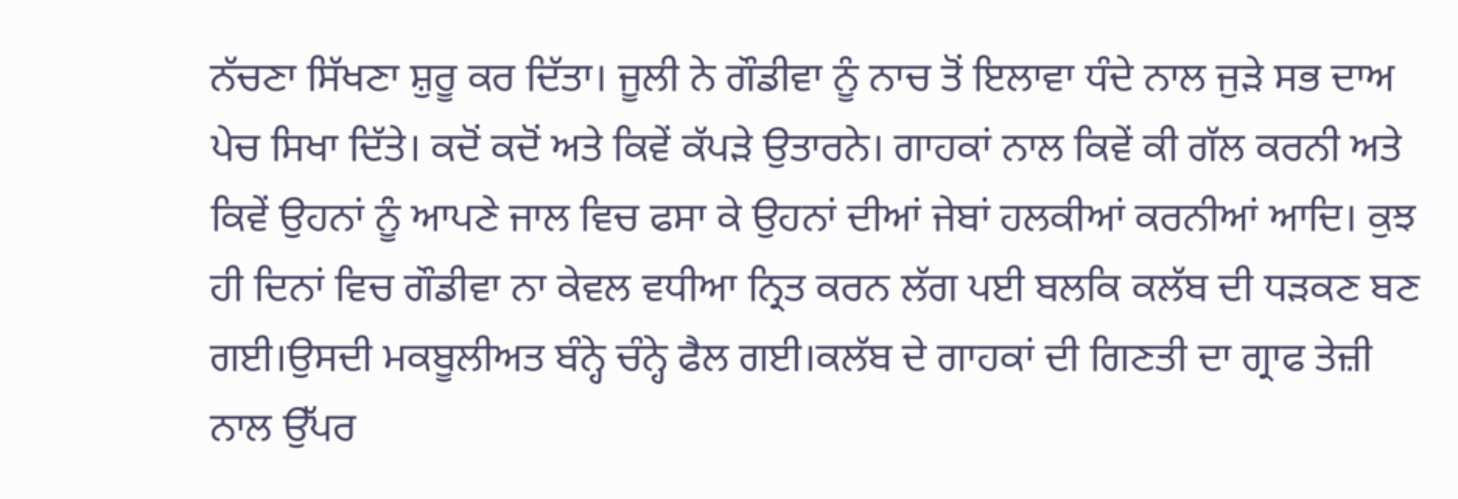ਨੱਚਣਾ ਸਿੱਖਣਾ ਸ਼ੁਰੂ ਕਰ ਦਿੱਤਾ। ਜੂਲੀ ਨੇ ਗੌਡੀਵਾ ਨੂੰ ਨਾਚ ਤੋਂ ਇਲਾਵਾ ਧੰਦੇ ਨਾਲ ਜੁੜੇ ਸਭ ਦਾਅ ਪੇਚ ਸਿਖਾ ਦਿੱਤੇ। ਕਦੋਂ ਕਦੋਂ ਅਤੇ ਕਿਵੇਂ ਕੱਪੜੇ ਉਤਾਰਨੇ। ਗਾਹਕਾਂ ਨਾਲ ਕਿਵੇਂ ਕੀ ਗੱਲ ਕਰਨੀ ਅਤੇ ਕਿਵੇਂ ਉਹਨਾਂ ਨੂੰ ਆਪਣੇ ਜਾਲ ਵਿਚ ਫਸਾ ਕੇ ਉਹਨਾਂ ਦੀਆਂ ਜੇਬਾਂ ਹਲਕੀਆਂ ਕਰਨੀਆਂ ਆਦਿ। ਕੁਝ ਹੀ ਦਿਨਾਂ ਵਿਚ ਗੌਡੀਵਾ ਨਾ ਕੇਵਲ ਵਧੀਆ ਨ੍ਰਿਤ ਕਰਨ ਲੱਗ ਪਈ ਬਲਕਿ ਕਲੱਬ ਦੀ ਧੜਕਣ ਬਣ ਗਈ।ਉਸਦੀ ਮਕਬੂਲੀਅਤ ਬੰਨ੍ਹੇ ਚੰਨ੍ਹੇ ਫੈਲ ਗਈ।ਕਲੱਬ ਦੇ ਗਾਹਕਾਂ ਦੀ ਗਿਣਤੀ ਦਾ ਗ੍ਰਾਫ ਤੇਜ਼ੀ ਨਾਲ ਉੱਪਰ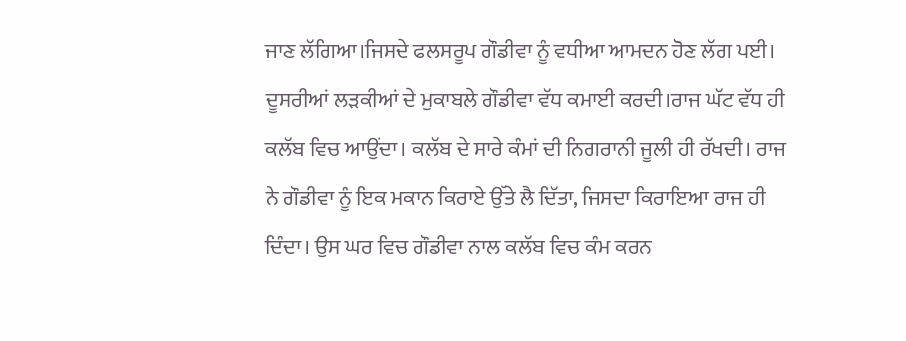ਜਾਣ ਲੱਗਿਆ।ਜਿਸਦੇ ਫਲਸਰੂਪ ਗੌਡੀਵਾ ਨੂੰ ਵਧੀਆ ਆਮਦਨ ਹੋਣ ਲੱਗ ਪਈ। ਦੂਸਰੀਆਂ ਲੜਕੀਆਂ ਦੇ ਮੁਕਾਬਲੇ ਗੌਡੀਵਾ ਵੱਧ ਕਮਾਈ ਕਰਦੀ।ਰਾਜ ਘੱਟ ਵੱਧ ਹੀ ਕਲੱਬ ਵਿਚ ਆਉਂਦਾ। ਕਲੱਬ ਦੇ ਸਾਰੇ ਕੰਮਾਂ ਦੀ ਨਿਗਰਾਨੀ ਜੂਲੀ ਹੀ ਰੱਖਦੀ। ਰਾਜ ਨੇ ਗੌਡੀਵਾ ਨੂੰ ਇਕ ਮਕਾਨ ਕਿਰਾਏ ਉੱਤੇ ਲੈ ਦਿੱਤਾ, ਜਿਸਦਾ ਕਿਰਾਇਆ ਰਾਜ ਹੀ ਦਿੰਦਾ। ਉਸ ਘਰ ਵਿਚ ਗੌਡੀਵਾ ਨਾਲ ਕਲੱਬ ਵਿਚ ਕੰਮ ਕਰਨ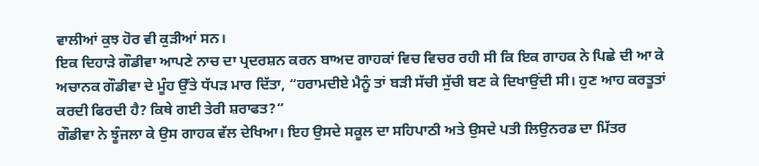ਵਾਲੀਆਂ ਕੁਝ ਹੋਰ ਵੀ ਕੁੜੀਆਂ ਸਨ।
ਇਕ ਦਿਹਾੜੇ ਗੌਡੀਵਾ ਆਪਣੇ ਨਾਚ ਦਾ ਪ੍ਰਦਰਸ਼ਨ ਕਰਨ ਬਾਅਦ ਗਾਹਕਾਂ ਵਿਚ ਵਿਚਰ ਰਹੀ ਸੀ ਕਿ ਇਕ ਗਾਹਕ ਨੇ ਪਿਛੇ ਦੀ ਆ ਕੇ ਅਚਾਨਕ ਗੌਡੀਵਾ ਦੇ ਮੂੰਹ ਉੱਤੇ ਧੱਪੜ ਮਾਰ ਦਿੱਤਾ, “ਹਰਾਮਦੀਏ ਮੈਨੂੰ ਤਾਂ ਬੜੀ ਸੱਚੀ ਸੁੱਚੀ ਬਣ ਕੇ ਦਿਖਾਉਂਦੀ ਸੀ। ਹੁਣ ਆਹ ਕਰਤੂਤਾਂ ਕਰਦੀ ਫਿਰਦੀ ਹੈ? ਕਿਥੇ ਗਈ ਤੇਰੀ ਸ਼ਰਾਫਤ?”
ਗੌਡੀਵਾ ਨੇ ਝੂੰਜਲਾ ਕੇ ਉਸ ਗਾਹਕ ਵੱਲ ਦੇਖਿਆ। ਇਹ ਉਸਦੇ ਸਕੂਲ ਦਾ ਸਹਿਪਾਠੀ ਅਤੇ ਉਸਦੇ ਪਤੀ ਲਿਉਨਰਡ ਦਾ ਮਿੱਤਰ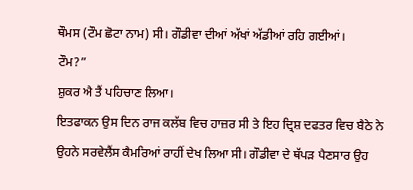ਥੌਮਸ (ਟੌਮ ਛੋਟਾ ਨਾਮ) ਸੀ। ਗੌਡੀਵਾ ਦੀਆਂ ਅੱਖਾਂ ਅੱਡੀਆਂ ਰਹਿ ਗਈਆਂ।
ਟੌਮ?”
ਸ਼ੁਕਰ ਐ ਤੈਂ ਪਹਿਚਾਣ ਲਿਆ।
ਇਤਫਾਕਨ ਉਸ ਦਿਨ ਰਾਜ ਕਲੱਬ ਵਿਚ ਹਾਜ਼ਰ ਸੀ ਤੇ ਇਹ ਦ੍ਰਿਸ਼ ਦਫਤਰ ਵਿਚ ਬੈਠੇ ਨੇ ਉਹਨੇ ਸਰਵੇਲੈਂਸ ਕੈਮਰਿਆਂ ਰਾਹੀਂ ਦੇਖ ਲਿਆ ਸੀ। ਗੌਡੀਵਾ ਦੇ ਥੱਪੜ ਪੈਣਸਾਰ ਉਹ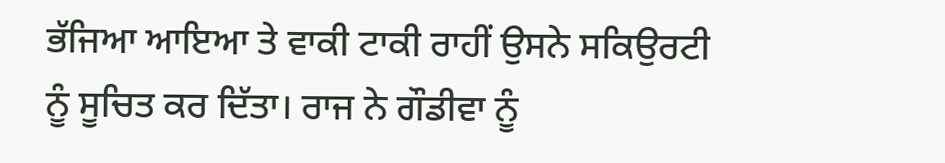ਭੱਜਿਆ ਆਇਆ ਤੇ ਵਾਕੀ ਟਾਕੀ ਰਾਹੀਂ ਉਸਨੇ ਸਕਿਉਰਟੀ ਨੂੰ ਸੂਚਿਤ ਕਰ ਦਿੱਤਾ। ਰਾਜ ਨੇ ਗੌਡੀਵਾ ਨੂੰ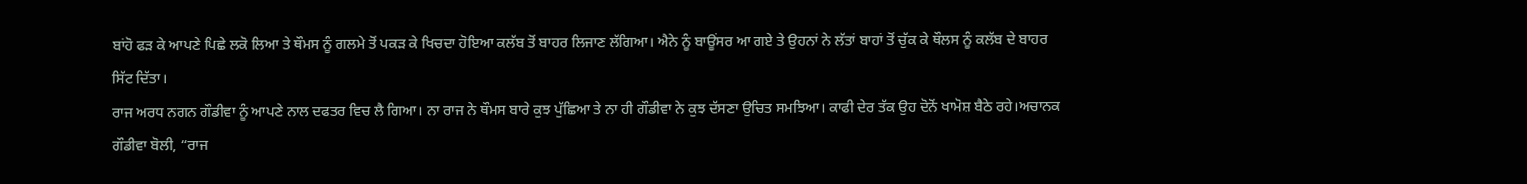ਬਾਂਹੋ ਫੜ ਕੇ ਆਪਣੇ ਪਿਛੇ ਲਕੋ ਲਿਆ ਤੇ ਥੌਮਸ ਨੂੰ ਗਲਮੇ ਤੋਂ ਪਕੜ ਕੇ ਖਿਚਦਾ ਹੋਇਆ ਕਲੱਬ ਤੋਂ ਬਾਹਰ ਲਿਜਾਣ ਲੱਗਿਆ। ਐਨੇ ਨੂੰ ਬਾਊਂਸਰ ਆ ਗਏ ਤੇ ਉਹਨਾਂ ਨੇ ਲੱਤਾਂ ਬਾਹਾਂ ਤੋਂ ਚੁੱਕ ਕੇ ਥੌਲਸ ਨੂੰ ਕਲੱਬ ਦੇ ਬਾਹਰ ਸਿੱਟ ਦਿੱਤਾ।
ਰਾਜ ਅਰਧ ਨਗਨ ਗੌਡੀਵਾ ਨੂੰ ਆਪਣੇ ਨਾਲ ਦਫਤਰ ਵਿਚ ਲੈ ਗਿਆ। ਨਾ ਰਾਜ ਨੇ ਥੌਮਸ ਬਾਰੇ ਕੁਝ ਪੁੱਛਿਆ ਤੇ ਨਾ ਹੀ ਗੌਡੀਵਾ ਨੇ ਕੁਝ ਦੱਸਣਾ ਉਚਿਤ ਸਮਝਿਆ। ਕਾਫੀ ਦੇਰ ਤੱਕ ਉਹ ਦੋਨੋਂ ਖਾਮੋਸ਼ ਬੈਠੇ ਰਹੇ।ਅਚਾਨਕ ਗੌਡੀਵਾ ਬੋਲੀ, “ਰਾਜ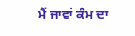ਮੈਂ ਜਾਵਾਂ ਕੰਮ ਦਾ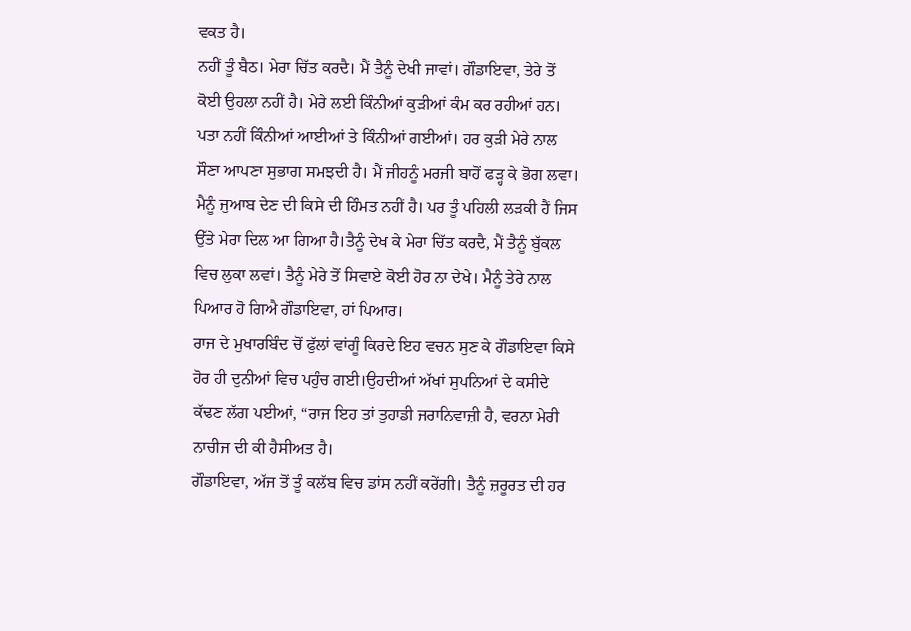ਵਕਤ ਹੈ।
ਨਹੀਂ ਤੂੰ ਬੈਠ। ਮੇਰਾ ਚਿੱਤ ਕਰਦੈ। ਮੈਂ ਤੈਨੂੰ ਦੇਖੀ ਜਾਵਾਂ। ਗੌਡਾਇਵਾ, ਤੇਰੇ ਤੋਂ ਕੋਈ ਉਹਲਾ ਨਹੀਂ ਹੈ। ਮੇਰੇ ਲਈ ਕਿੰਨੀਆਂ ਕੁੜੀਆਂ ਕੰਮ ਕਰ ਰਹੀਆਂ ਹਨ। ਪਤਾ ਨਹੀਂ ਕਿੰਨੀਆਂ ਆਈਆਂ ਤੇ ਕਿੰਨੀਆਂ ਗਈਆਂ। ਹਰ ਕੁੜੀ ਮੇਰੇ ਨਾਲ ਸੌਣਾ ਆਪਣਾ ਸੁਭਾਗ ਸਮਝਦੀ ਹੈ। ਮੈਂ ਜੀਹਨੂੰ ਮਰਜੀ ਬਾਹੋਂ ਫੜ੍ਹ ਕੇ ਭੋਗ ਲਵਾ। ਮੈਨੂੰ ਜੁਆਬ ਦੇਣ ਦੀ ਕਿਸੇ ਦੀ ਹਿੰਮਤ ਨਹੀਂ ਹੈ। ਪਰ ਤੂੰ ਪਹਿਲੀ ਲੜਕੀ ਹੈਂ ਜਿਸ ਉੱਤੇ ਮੇਰਾ ਦਿਲ ਆ ਗਿਆ ਹੈ।ਤੈਨੂੰ ਦੇਖ ਕੇ ਮੇਰਾ ਚਿੱਤ ਕਰਦੈ, ਮੈਂ ਤੈਨੂੰ ਬੁੱਕਲ ਵਿਚ ਲੁਕਾ ਲਵਾਂ। ਤੈਨੂੰ ਮੇਰੇ ਤੋਂ ਸਿਵਾਏ ਕੋਈ ਹੋਰ ਨਾ ਦੇਖੇ। ਮੈਨੂੰ ਤੇਰੇ ਨਾਲ ਪਿਆਰ ਹੋ ਗਿਐ ਗੌਡਾਇਵਾ, ਹਾਂ ਪਿਆਰ।
ਰਾਜ ਦੇ ਮੁਖਾਰਬਿੰਦ ਚੋਂ ਫੁੱਲਾਂ ਵਾਂਗੂੰ ਕਿਰਦੇ ਇਹ ਵਚਨ ਸੁਣ ਕੇ ਗੌਡਾਇਵਾ ਕਿਸੇ ਹੋਰ ਹੀ ਦੁਨੀਆਂ ਵਿਚ ਪਹੁੰਚ ਗਈ।ਉਹਦੀਆਂ ਅੱਖਾਂ ਸੁਪਨਿਆਂ ਦੇ ਕਸੀਦੇ ਕੱਢਣ ਲੱਗ ਪਈਆਂ, “ਰਾਜ ਇਹ ਤਾਂ ਤੁਹਾਡੀ ਜਰਾਨਿਵਾਜ਼ੀ ਹੈ, ਵਰਨਾ ਮੇਰੀ ਨਾਚੀਜ ਦੀ ਕੀ ਹੈਸੀਅਤ ਹੈ।
ਗੌਡਾਇਵਾ, ਅੱਜ ਤੋਂ ਤੂੰ ਕਲੱਬ ਵਿਚ ਡਾਂਸ ਨਹੀਂ ਕਰੇਂਗੀ। ਤੈਨੂੰ ਜ਼ਰੂਰਤ ਦੀ ਹਰ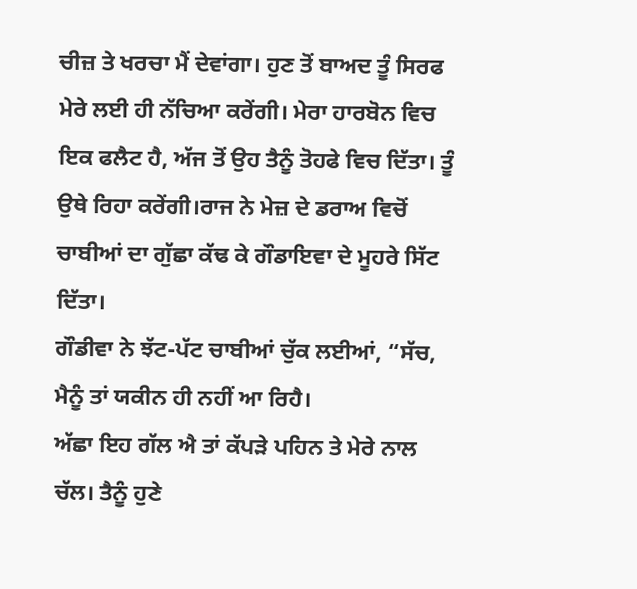ਚੀਜ਼ ਤੇ ਖਰਚਾ ਮੈਂ ਦੇਵਾਂਗਾ। ਹੁਣ ਤੋਂ ਬਾਅਦ ਤੂੰ ਸਿਰਫ ਮੇਰੇ ਲਈ ਹੀ ਨੱਚਿਆ ਕਰੇਂਗੀ। ਮੇਰਾ ਹਾਰਬੋਨ ਵਿਚ ਇਕ ਫਲੈਟ ਹੈ, ਅੱਜ ਤੋਂ ਉਹ ਤੈਨੂੰ ਤੋਹਫੇ ਵਿਚ ਦਿੱਤਾ। ਤੂੰ ਉਥੇ ਰਿਹਾ ਕਰੇਂਗੀ।ਰਾਜ ਨੇ ਮੇਜ਼ ਦੇ ਡਰਾਅ ਵਿਚੋਂ ਚਾਬੀਆਂ ਦਾ ਗੁੱਛਾ ਕੱਢ ਕੇ ਗੌਡਾਇਵਾ ਦੇ ਮੂਹਰੇ ਸਿੱਟ ਦਿੱਤਾ।
ਗੌਡੀਵਾ ਨੇ ਝੱਟ-ਪੱਟ ਚਾਬੀਆਂ ਚੁੱਕ ਲਈਆਂ, “ਸੱਚ, ਮੈਨੂੰ ਤਾਂ ਯਕੀਨ ਹੀ ਨਹੀਂ ਆ ਰਿਹੈ।
ਅੱਛਾ ਇਹ ਗੱਲ ਐ ਤਾਂ ਕੱਪੜੇ ਪਹਿਨ ਤੇ ਮੇਰੇ ਨਾਲ ਚੱਲ। ਤੈਨੂੰ ਹੁਣੇ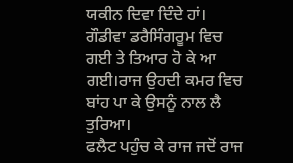ਯਕੀਨ ਦਿਵਾ ਦਿੰਦੇ ਹਾਂ।
ਗੌਡੀਵਾ ਡਰੈਸਿੰਗਰੂਮ ਵਿਚ ਗਈ ਤੇ ਤਿਆਰ ਹੋ ਕੇ ਆ ਗਈ।ਰਾਜ ਉਹਦੀ ਕਮਰ ਵਿਚ ਬਾਂਹ ਪਾ ਕੇ ਉਸਨੂੰ ਨਾਲ ਲੈ ਤੁਰਿਆ।
ਫਲੈਟ ਪਹੁੰਚ ਕੇ ਰਾਜ ਜਦੋਂ ਰਾਜ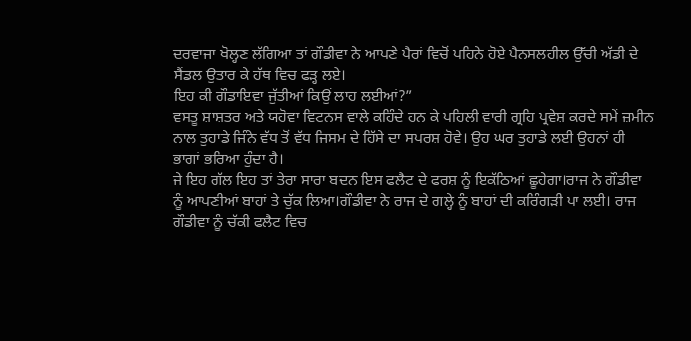ਦਰਵਾਜਾ ਖੋਲ੍ਹਣ ਲੱਗਿਆ ਤਾਂ ਗੌਡੀਵਾ ਨੇ ਆਪਣੇ ਪੈਰਾਂ ਵਿਚੋਂ ਪਹਿਨੇ ਹੋਏ ਪੈਨਸਲਹੀਲ ਉੱਚੀ ਅੱਡੀ ਦੇ ਸੈਂਡਲ ਉਤਾਰ ਕੇ ਹੱਥ ਵਿਚ ਫੜ੍ਹ ਲਏ।
ਇਹ ਕੀ ਗੌਡਾਇਵਾ ਜੁੱਤੀਆਂ ਕਿਉਂ ਲਾਹ ਲਈਆਂ?”
ਵਸਤੂ ਸ਼ਾਸ਼ਤਰ ਅਤੇ ਯਹੋਵਾ ਵਿਟਨਸ ਵਾਲੇ ਕਹਿੰਦੇ ਹਨ ਕੇ ਪਹਿਲੀ ਵਾਰੀ ਗ੍ਰਹਿ ਪ੍ਰਵੇਸ਼ ਕਰਦੇ ਸਮੇਂ ਜ਼ਮੀਨ ਨਾਲ ਤੁਹਾਡੇ ਜਿੰਨੇ ਵੱਧ ਤੋਂ ਵੱਧ ਜਿਸਮ ਦੇ ਹਿੱਸੇ ਦਾ ਸਪਰਸ਼ ਹੋਵੇ। ਉਹ ਘਰ ਤੁਹਾਡੇ ਲਈ ਉਹਨਾਂ ਹੀ ਭਾਗਾਂ ਭਰਿਆ ਹੁੰਦਾ ਹੈ।
ਜੇ ਇਹ ਗੱਲ ਇਹ ਤਾਂ ਤੇਰਾ ਸਾਰਾ ਬਦਨ ਇਸ ਫਲੈਟ ਦੇ ਫਰਸ਼ ਨੂੰ ਇਕੱਠਿਆਂ ਛੂਹੇਗਾ।ਰਾਜ ਨੇ ਗੌਡੀਵਾ ਨੂੰ ਆਪਣੀਆਂ ਬਾਹਾਂ ਤੇ ਚੁੱਕ ਲਿਆ।ਗੌਡੀਵਾ ਨੇ ਰਾਜ ਦੇ ਗਲ੍ਹੇ ਨੂੰ ਬਾਹਾਂ ਦੀ ਕਰਿੰਗੜੀ ਪਾ ਲਈ। ਰਾਜ ਗੌਡੀਵਾ ਨੂੰ ਚੱਕੀ ਫਲੈਟ ਵਿਚ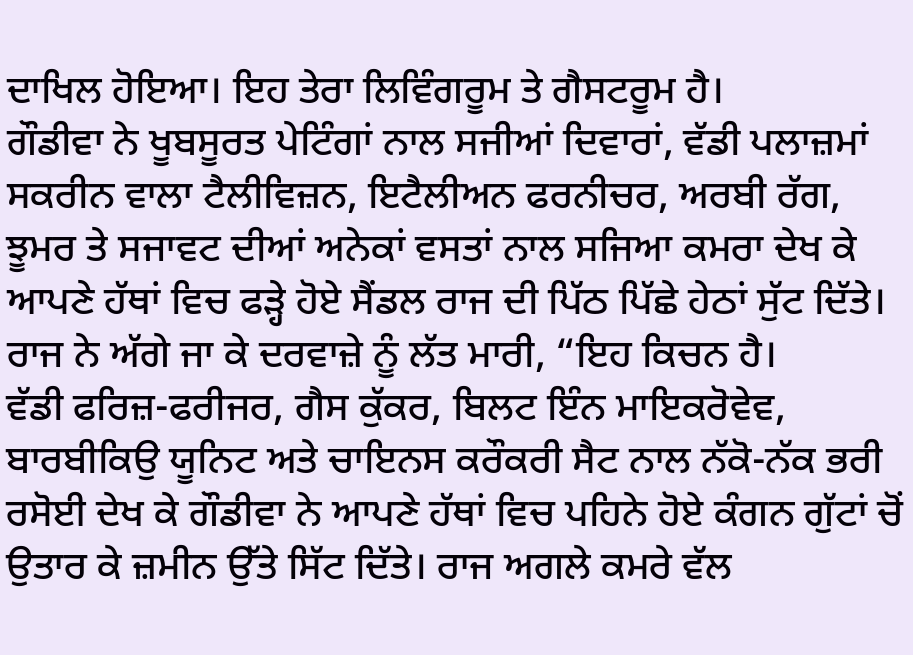ਦਾਖਿਲ ਹੋਇਆ। ਇਹ ਤੇਰਾ ਲਿਵਿੰਗਰੂਮ ਤੇ ਗੈਸਟਰੂਮ ਹੈ।
ਗੌਡੀਵਾ ਨੇ ਖੂਬਸੂਰਤ ਪੇਟਿੰਗਾਂ ਨਾਲ ਸਜੀਆਂ ਦਿਵਾਰਾਂ, ਵੱਡੀ ਪਲਾਜ਼ਮਾਂ ਸਕਰੀਨ ਵਾਲਾ ਟੈਲੀਵਿਜ਼ਨ, ਇਟੈਲੀਅਨ ਫਰਨੀਚਰ, ਅਰਬੀ ਰੱਗ, ਝੂਮਰ ਤੇ ਸਜਾਵਟ ਦੀਆਂ ਅਨੇਕਾਂ ਵਸਤਾਂ ਨਾਲ ਸਜਿਆ ਕਮਰਾ ਦੇਖ ਕੇ ਆਪਣੇ ਹੱਥਾਂ ਵਿਚ ਫੜ੍ਹੇ ਹੋਏ ਸੈਂਡਲ ਰਾਜ ਦੀ ਪਿੱਠ ਪਿੱਛੇ ਹੇਠਾਂ ਸੁੱਟ ਦਿੱਤੇ। ਰਾਜ ਨੇ ਅੱਗੇ ਜਾ ਕੇ ਦਰਵਾਜ਼ੇ ਨੂੰ ਲੱਤ ਮਾਰੀ, “ਇਹ ਕਿਚਨ ਹੈ।
ਵੱਡੀ ਫਰਿਜ਼-ਫਰੀਜਰ, ਗੈਸ ਕੁੱਕਰ, ਬਿਲਟ ਇੰਨ ਮਾਇਕਰੋਵੇਵ, ਬਾਰਬੀਕਿਉ ਯੂਨਿਟ ਅਤੇ ਚਾਇਨਸ ਕਰੌਕਰੀ ਸੈਟ ਨਾਲ ਨੱਕੋ-ਨੱਕ ਭਰੀ ਰਸੋਈ ਦੇਖ ਕੇ ਗੌਡੀਵਾ ਨੇ ਆਪਣੇ ਹੱਥਾਂ ਵਿਚ ਪਹਿਨੇ ਹੋਏ ਕੰਗਨ ਗੁੱਟਾਂ ਚੋਂ ਉਤਾਰ ਕੇ ਜ਼ਮੀਨ ਉੱਤੇ ਸਿੱਟ ਦਿੱਤੇ। ਰਾਜ ਅਗਲੇ ਕਮਰੇ ਵੱਲ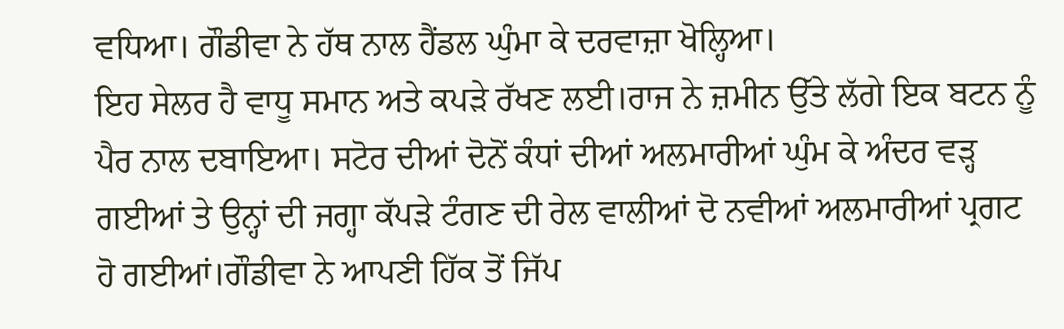ਵਧਿਆ। ਗੌਡੀਵਾ ਨੇ ਹੱਥ ਨਾਲ ਹੈਂਡਲ ਘੁੰਮਾ ਕੇ ਦਰਵਾਜ਼ਾ ਖੋਲ੍ਹਿਆ।
ਇਹ ਸੇਲਰ ਹੈ ਵਾਧੂ ਸਮਾਨ ਅਤੇ ਕਪੜੇ ਰੱਖਣ ਲਈ।ਰਾਜ ਨੇ ਜ਼ਮੀਨ ਉੱਤੇ ਲੱਗੇ ਇਕ ਬਟਨ ਨੂੰ ਪੈਰ ਨਾਲ ਦਬਾਇਆ। ਸਟੋਰ ਦੀਆਂ ਦੋਨੋਂ ਕੰਧਾਂ ਦੀਆਂ ਅਲਮਾਰੀਆਂ ਘੁੰਮ ਕੇ ਅੰਦਰ ਵੜ੍ਹ ਗਈਆਂ ਤੇ ਉਨ੍ਹਾਂ ਦੀ ਜਗ੍ਹਾ ਕੱਪੜੇ ਟੰਗਣ ਦੀ ਰੇਲ ਵਾਲੀਆਂ ਦੋ ਨਵੀਆਂ ਅਲਮਾਰੀਆਂ ਪ੍ਰਗਟ ਹੋ ਗਈਆਂ।ਗੌਡੀਵਾ ਨੇ ਆਪਣੀ ਹਿੱਕ ਤੋਂ ਜਿੱਪ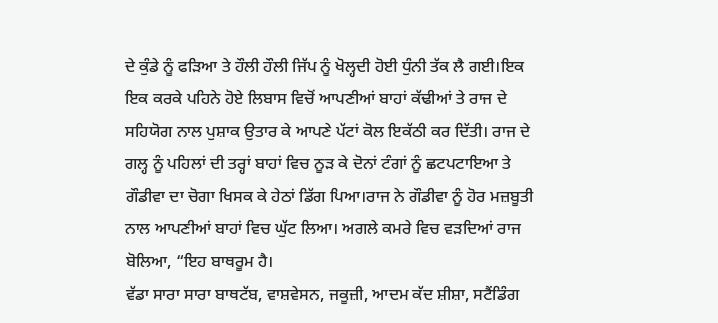ਦੇ ਕੁੰਡੇ ਨੂੰ ਫੜਿਆ ਤੇ ਹੌਲੀ ਹੌਲੀ ਜਿੱਪ ਨੂੰ ਖੋਲ੍ਹਦੀ ਹੋਈ ਧੁੰਨੀ ਤੱਕ ਲੈ ਗਈ।ਇਕ ਇਕ ਕਰਕੇ ਪਹਿਨੇ ਹੋਏ ਲਿਬਾਸ ਵਿਚੋਂ ਆਪਣੀਆਂ ਬਾਹਾਂ ਕੱਢੀਆਂ ਤੇ ਰਾਜ ਦੇ ਸਹਿਯੋਗ ਨਾਲ ਪੁਸ਼ਾਕ ਉਤਾਰ ਕੇ ਆਪਣੇ ਪੱਟਾਂ ਕੋਲ ਇਕੱਠੀ ਕਰ ਦਿੱਤੀ। ਰਾਜ ਦੇ ਗਲ੍ਹ ਨੂੰ ਪਹਿਲਾਂ ਦੀ ਤਰ੍ਹਾਂ ਬਾਹਾਂ ਵਿਚ ਨੂੜ ਕੇ ਦੋਨਾਂ ਟੰਗਾਂ ਨੂੰ ਛਟਪਟਾਇਆ ਤੇ ਗੌਡੀਵਾ ਦਾ ਚੋਗਾ ਖਿਸਕ ਕੇ ਹੇਠਾਂ ਡਿੱਗ ਪਿਆ।ਰਾਜ ਨੇ ਗੌਡੀਵਾ ਨੂੰ ਹੋਰ ਮਜ਼ਬੂਤੀ ਨਾਲ ਆਪਣੀਆਂ ਬਾਹਾਂ ਵਿਚ ਘੁੱਟ ਲਿਆ। ਅਗਲੇ ਕਮਰੇ ਵਿਚ ਵੜਦਿਆਂ ਰਾਜ ਬੋਲਿਆ, “ਇਹ ਬਾਥਰੂਮ ਹੈ।
ਵੱਡਾ ਸਾਰਾ ਸਾਰਾ ਬਾਥਟੱਬ, ਵਾਸ਼ਵੇਸਨ, ਜਕੂਜ਼ੀ, ਆਦਮ ਕੱਦ ਸ਼ੀਸ਼ਾ, ਸਟੈਂਡਿੰਗ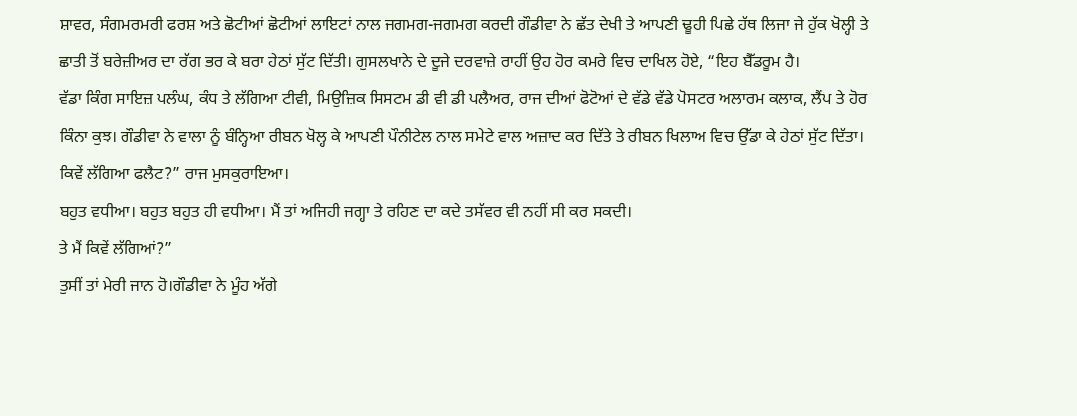ਸ਼ਾਵਰ, ਸੰਗਮਰਮਰੀ ਫਰਸ਼ ਅਤੇ ਛੋਟੀਆਂ ਛੋਟੀਆਂ ਲਾਇਟਾਂ ਨਾਲ ਜਗਮਗ-ਜਗਮਗ ਕਰਦੀ ਗੌਡੀਵਾ ਨੇ ਛੱਤ ਦੇਖੀ ਤੇ ਆਪਣੀ ਢੂਹੀ ਪਿਛੇ ਹੱਥ ਲਿਜਾ ਜੇ ਹੁੱਕ ਖੋਲ੍ਹੀ ਤੇ ਛਾਤੀ ਤੋਂ ਬਰੇਜ਼ੀਅਰ ਦਾ ਰੱਗ ਭਰ ਕੇ ਬਰਾ ਹੇਠਾਂ ਸੁੱਟ ਦਿੱਤੀ। ਗੁਸਲਖਾਨੇ ਦੇ ਦੂਜੇ ਦਰਵਾਜ਼ੇ ਰਾਹੀਂ ਉਹ ਹੋਰ ਕਮਰੇ ਵਿਚ ਦਾਖਿਲ ਹੋਏ, “ਇਹ ਬੈੱਡਰੂਮ ਹੈ।
ਵੱਡਾ ਕਿੰਗ ਸਾਇਜ਼ ਪਲੰਘ, ਕੰਧ ਤੇ ਲੱਗਿਆ ਟੀਵੀ, ਮਿਉਜ਼ਿਕ ਸਿਸਟਮ ਡੀ ਵੀ ਡੀ ਪਲੈਅਰ, ਰਾਜ ਦੀਆਂ ਫੋਟੋਆਂ ਦੇ ਵੱਡੇ ਵੱਡੇ ਪੋਸਟਰ ਅਲਾਰਮ ਕਲਾਕ, ਲੈਂਪ ਤੇ ਹੋਰ ਕਿੰਨਾ ਕੁਝ। ਗੌਡੀਵਾ ਨੇ ਵਾਲਾ ਨੂੰ ਬੰਨ੍ਹਿਆ ਰੀਬਨ ਖੋਲ੍ਹ ਕੇ ਆਪਣੀ ਪੌਨੀਟੇਲ ਨਾਲ ਸਮੇਟੇ ਵਾਲ ਅਜ਼ਾਦ ਕਰ ਦਿੱਤੇ ਤੇ ਰੀਬਨ ਖਿਲਾਅ ਵਿਚ ਉੱਡਾ ਕੇ ਹੇਠਾਂ ਸੁੱਟ ਦਿੱਤਾ।
ਕਿਵੇਂ ਲੱਗਿਆ ਫਲੈਟ?” ਰਾਜ ਮੁਸਕੁਰਾਇਆ।
ਬਹੁਤ ਵਧੀਆ। ਬਹੁਤ ਬਹੁਤ ਹੀ ਵਧੀਆ। ਮੈਂ ਤਾਂ ਅਜਿਹੀ ਜਗ੍ਹਾ ਤੇ ਰਹਿਣ ਦਾ ਕਦੇ ਤਸੱਵਰ ਵੀ ਨਹੀਂ ਸੀ ਕਰ ਸਕਦੀ।
ਤੇ ਮੈਂ ਕਿਵੇਂ ਲੱਗਿਆਂ?”
ਤੁਸੀਂ ਤਾਂ ਮੇਰੀ ਜਾਨ ਹੋ।ਗੌਡੀਵਾ ਨੇ ਮੂੰਹ ਅੱਗੇ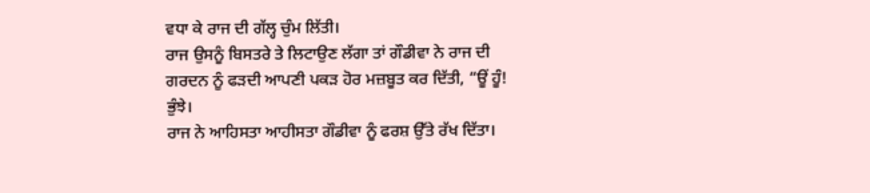ਵਧਾ ਕੇ ਰਾਜ ਦੀ ਗੱਲ੍ਹ ਚੁੰਮ ਲਿੱਤੀ।
ਰਾਜ ਉਸਨੂੰ ਬਿਸਤਰੇ ਤੇ ਲਿਟਾਉਣ ਲੱਗਾ ਤਾਂ ਗੌਡੀਵਾ ਨੇ ਰਾਜ ਦੀ ਗਰਦਨ ਨੂੰ ਫੜਦੀ ਆਪਣੀ ਪਕੜ ਹੋਰ ਮਜ਼ਬੂਤ ਕਰ ਦਿੱਤੀ, “ਊਂ ਹੂੰ! ਭੁੰਝੇ।
ਰਾਜ ਨੇ ਆਹਿਸਤਾ ਆਹੀਸਤਾ ਗੌਡੀਵਾ ਨੂੰ ਫਰਸ਼ ਉੱਤੇ ਰੱਖ ਦਿੱਤਾ।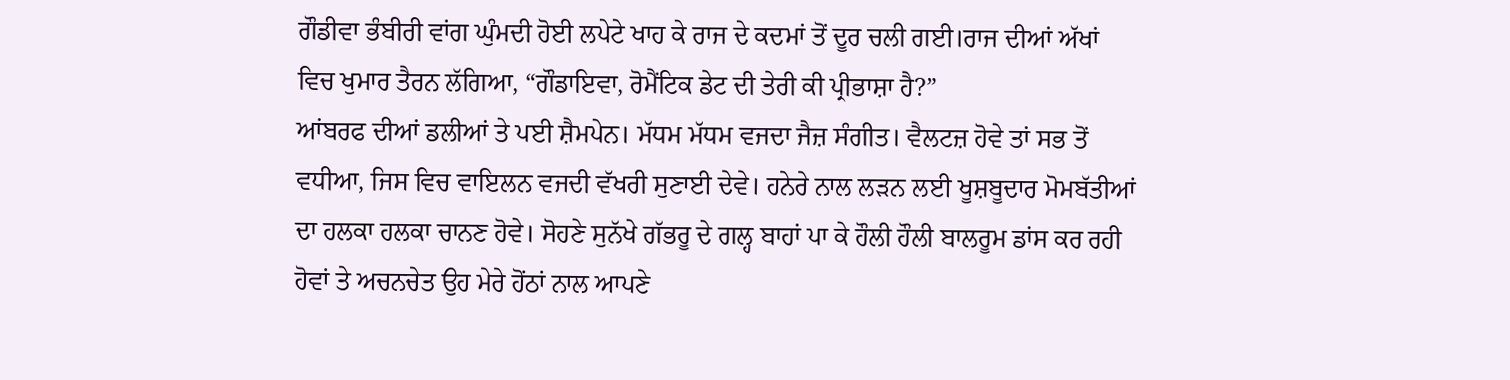ਗੌਡੀਵਾ ਭੰਬੀਰੀ ਵਾਂਗ ਘੁੰਮਦੀ ਹੋਈ ਲਪੇਟੇ ਖਾਹ ਕੇ ਰਾਜ ਦੇ ਕਦਮਾਂ ਤੋਂ ਦੂਰ ਚਲੀ ਗਈ।ਰਾਜ ਦੀਆਂ ਅੱਖਾਂ ਵਿਚ ਖੁਮਾਰ ਤੈਰਨ ਲੱਗਿਆ, “ਗੌਡਾਇਵਾ, ਰੋਮੈਂਟਿਕ ਡੇਟ ਦੀ ਤੇਰੀ ਕੀ ਪ੍ਰੀਭਾਸ਼ਾ ਹੈ?”
ਆਂਬਰਫ ਦੀਆਂ ਡਲੀਆਂ ਤੇ ਪਈ ਸ਼ੈਮਪੇਨ। ਮੱਧਮ ਮੱਧਮ ਵਜਦਾ ਜੈਜ਼ ਸੰਗੀਤ। ਵੈਲਟਜ਼ ਹੋਵੇ ਤਾਂ ਸਭ ਤੋਂ ਵਧੀਆ, ਜਿਸ ਵਿਚ ਵਾਇਲਨ ਵਜਦੀ ਵੱਖਰੀ ਸੁਣਾਈ ਦੇਵੇ। ਹਨੇਰੇ ਨਾਲ ਲੜਨ ਲਈ ਖੂਸ਼ਬੂਦਾਰ ਮੋਮਬੱਤੀਆਂ ਦਾ ਹਲਕਾ ਹਲਕਾ ਚਾਨਣ ਹੋਵੇ। ਸੋਹਣੇ ਸੁਨੱਖੇ ਗੱਭਰੂ ਦੇ ਗਲ੍ਹ ਬਾਹਾਂ ਪਾ ਕੇ ਹੌਲੀ ਹੌਲੀ ਬਾਲਰੂਮ ਡਾਂਸ ਕਰ ਰਹੀ ਹੋਵਾਂ ਤੇ ਅਚਨਚੇਤ ਉਹ ਮੇਰੇ ਹੋਂਠਾਂ ਨਾਲ ਆਪਣੇ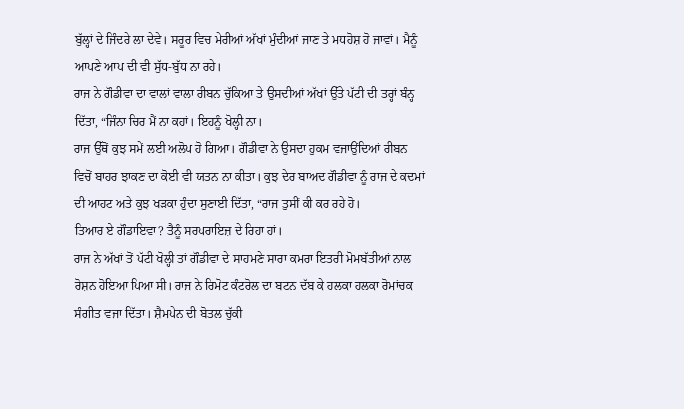ਬੁੱਲ੍ਹਾਂ ਦੇ ਜਿੰਦਰੇ ਲਾ ਦੇਵੇ। ਸਰੂਰ ਵਿਚ ਮੇਰੀਆਂ ਅੱਖਾਂ ਮੁੰਦੀਆਂ ਜਾਣ ਤੇ ਮਧਹੋਸ਼ ਹੋ ਜਾਵਾਂ। ਮੈਨੂੰ ਆਪਣੇ ਆਪ ਦੀ ਵੀ ਸੁੱਧ-ਬੁੱਧ ਨਾ ਰਹੇ।
ਰਾਜ ਨੇ ਗੌਡੀਵਾ ਦਾ ਵਾਲਾਂ ਵਾਲਾ ਰੀਬਨ ਚੁੱਕਿਆ ਤੇ ਉਸਦੀਆਂ ਅੱਖਾਂ ਉੱਤੇ ਪੱਟੀ ਦੀ ਤਰ੍ਹਾਂ ਬੰਨ੍ਹ ਦਿੱਤਾ, “ਜਿੰਨਾ ਚਿਰ ਮੈਂ ਨਾ ਕਹਾਂ। ਇਹਨੂੰ ਖੋਲ੍ਹੀ ਨਾ।
ਰਾਜ ਉੱਥੋਂ ਕੁਝ ਸਮੇਂ ਲਈ ਅਲੋਪ ਹੋ ਗਿਆ। ਗੌਡੀਵਾ ਨੇ ਉਸਦਾ ਹੁਕਮ ਵਜਾਉਂਦਿਆਂ ਰੀਬਨ ਵਿਚੋਂ ਬਾਹਰ ਝਾਕਣ ਦਾ ਕੋਈ ਵੀ ਯਤਨ ਨਾ ਕੀਤਾ। ਕੁਝ ਦੇਰ ਬਾਅਦ ਗੌਡੀਵਾ ਨੂੰ ਰਾਜ ਦੇ ਕਦਮਾਂ ਦੀ ਆਹਟ ਅਤੇ ਕੁਝ ਖੜਕਾ ਹੁੰਦਾ ਸੁਣਾਈ ਦਿੱਤਾ, “ਰਾਜ ਤੁਸੀਂ ਕੀ ਕਰ ਰਹੇ ਹੋ।
ਤਿਆਰ ਏ ਗੌਡਾਇਵਾ? ਤੈਨੂੰ ਸਰਪਰਾਇਜ਼ ਦੇ ਰਿਹਾ ਹਾਂ।
ਰਾਜ ਨੇ ਅੱਖਾਂ ਤੋਂ ਪੱਟੀ ਖੋਲ੍ਹੀ ਤਾਂ ਗੌਡੀਵਾ ਦੇ ਸਾਹਮਣੇ ਸਾਰਾ ਕਮਰਾ ਇਤਰੀ ਮੋਮਬੱਤੀਆਂ ਨਾਲ ਰੋਸ਼ਨ ਹੋਇਆ ਪਿਆ ਸੀ। ਰਾਜ ਨੇ ਰਿਮੋਟ ਕੰਟਰੋਲ ਦਾ ਬਟਨ ਦੱਬ ਕੇ ਹਲਕਾ ਹਲਕਾ ਰੋਮਾਂਚਕ ਸੰਗੀਤ ਵਜਾ ਦਿੱਤਾ। ਸ਼ੈਮਪੇਨ ਦੀ ਬੋਤਲ ਚੁੱਕੀ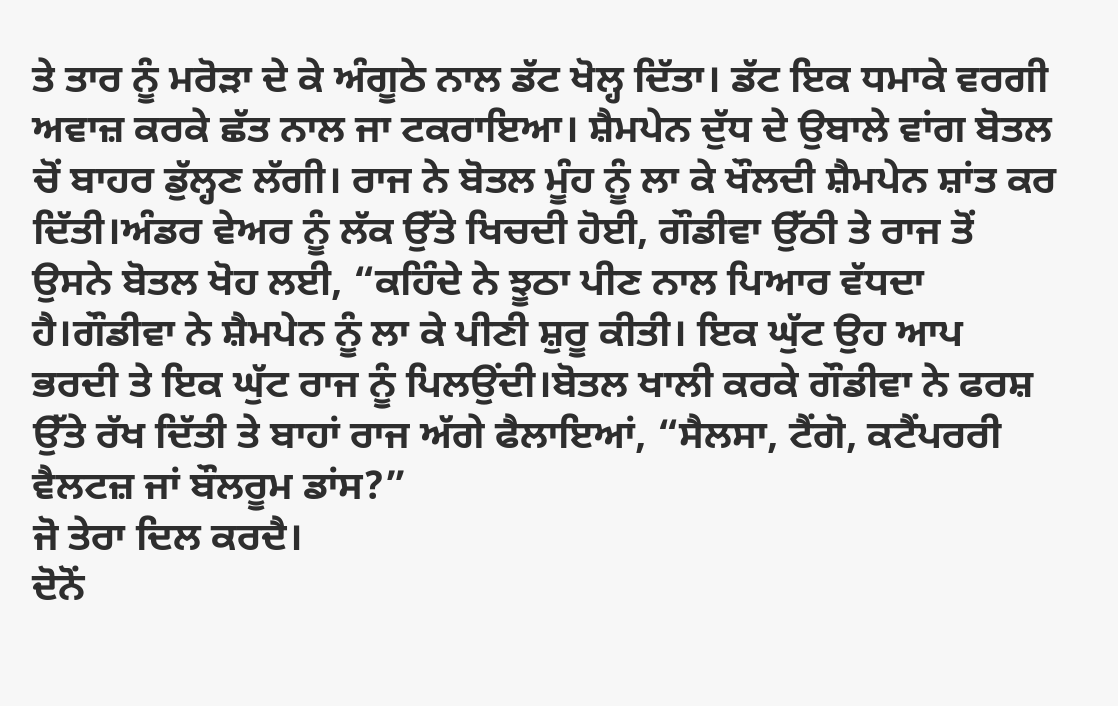ਤੇ ਤਾਰ ਨੂੰ ਮਰੋੜਾ ਦੇ ਕੇ ਅੰਗੂਠੇ ਨਾਲ ਡੱਟ ਖੋਲ੍ਹ ਦਿੱਤਾ। ਡੱਟ ਇਕ ਧਮਾਕੇ ਵਰਗੀ ਅਵਾਜ਼ ਕਰਕੇ ਛੱਤ ਨਾਲ ਜਾ ਟਕਰਾਇਆ। ਸ਼ੈਮਪੇਨ ਦੁੱਧ ਦੇ ਉਬਾਲੇ ਵਾਂਗ ਬੋਤਲ ਚੋਂ ਬਾਹਰ ਡੁੱਲ੍ਹਣ ਲੱਗੀ। ਰਾਜ ਨੇ ਬੋਤਲ ਮੂੰਹ ਨੂੰ ਲਾ ਕੇ ਖੌਲਦੀ ਸ਼ੈਮਪੇਨ ਸ਼ਾਂਤ ਕਰ ਦਿੱਤੀ।ਅੰਡਰ ਵੇਅਰ ਨੂੰ ਲੱਕ ਉੱਤੇ ਖਿਚਦੀ ਹੋਈ, ਗੌਡੀਵਾ ਉੱਠੀ ਤੇ ਰਾਜ ਤੋਂ ਉਸਨੇ ਬੋਤਲ ਖੋਹ ਲਈ, “ਕਹਿੰਦੇ ਨੇ ਝੂਠਾ ਪੀਣ ਨਾਲ ਪਿਆਰ ਵੱਧਦਾ ਹੈ।ਗੌਡੀਵਾ ਨੇ ਸ਼ੈਮਪੇਨ ਨੂੰ ਲਾ ਕੇ ਪੀਣੀ ਸ਼ੁਰੂ ਕੀਤੀ। ਇਕ ਘੁੱਟ ਉਹ ਆਪ ਭਰਦੀ ਤੇ ਇਕ ਘੁੱਟ ਰਾਜ ਨੂੰ ਪਿਲਉਂਦੀ।ਬੋਤਲ ਖਾਲੀ ਕਰਕੇ ਗੌਡੀਵਾ ਨੇ ਫਰਸ਼ ਉੱਤੇ ਰੱਖ ਦਿੱਤੀ ਤੇ ਬਾਹਾਂ ਰਾਜ ਅੱਗੇ ਫੈਲਾਇਆਂ, “ਸੈਲਸਾ, ਟੈਂਗੋ, ਕਟੈਂਪਰਰੀ ਵੈਲਟਜ਼ ਜਾਂ ਬੌਲਰੂਮ ਡਾਂਸ?”
ਜੋ ਤੇਰਾ ਦਿਲ ਕਰਦੈ।
ਦੋਨੋਂ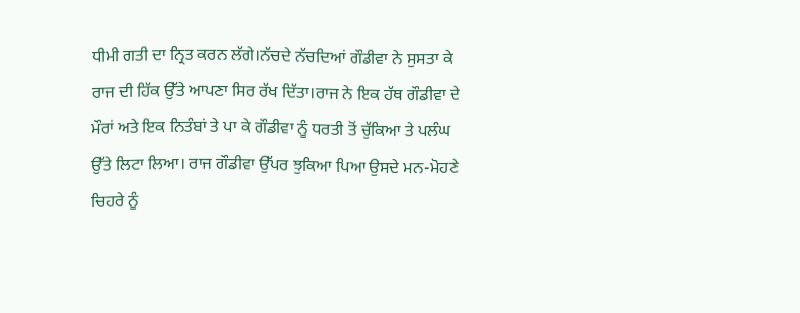ਧੀਮੀ ਗਤੀ ਦਾ ਨ੍ਰਿਤ ਕਰਨ ਲੱਗੇ।ਨੱਚਦੇ ਨੱਚਦਿਆਂ ਗੌਡੀਵਾ ਨੇ ਸੁਸਤਾ ਕੇ ਰਾਜ ਦੀ ਹਿੱਕ ਉੱਤੇ ਆਪਣਾ ਸਿਰ ਰੱਖ ਦਿੱਤਾ।ਰਾਜ ਨੇ ਇਕ ਹੱਥ ਗੌਡੀਵਾ ਦੇ ਮੌਰਾਂ ਅਤੇ ਇਕ ਨਿਤੰਬਾਂ ਤੇ ਪਾ ਕੇ ਗੌਡੀਵਾ ਨੂੰ ਧਰਤੀ ਤੋਂ ਚੁੱਕਿਆ ਤੇ ਪਲੰਘ ਉੱਤੇ ਲਿਟਾ ਲਿਆ। ਰਾਜ ਗੌਡੀਵਾ ਉੱਪਰ ਝੁਕਿਆ ਪਿਆ ਉਸਦੇ ਮਨ-ਮੋਹਣੇ ਚਿਹਰੇ ਨੂੰ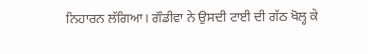ਨਿਹਾਰਨ ਲੱਗਿਆ। ਗੌਡੀਵਾ ਨੇ ਉਸਦੀ ਟਾਈ ਦੀ ਗੱਠ ਖੋਲ੍ਹ ਕੇ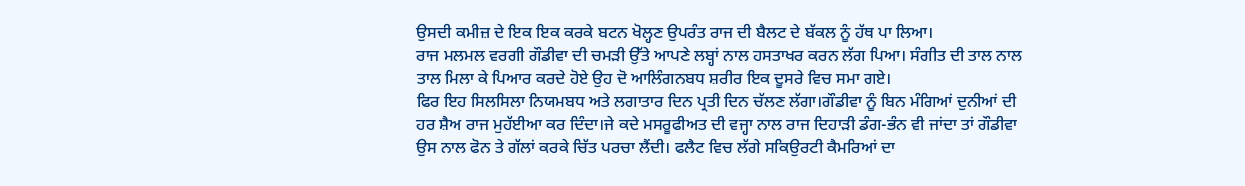ਉਸਦੀ ਕਮੀਜ਼ ਦੇ ਇਕ ਇਕ ਕਰਕੇ ਬਟਨ ਖੋਲ੍ਹਣ ਉਪਰੰਤ ਰਾਜ ਦੀ ਬੈਲਟ ਦੇ ਬੱਕਲ ਨੂੰ ਹੱਥ ਪਾ ਲਿਆ।
ਰਾਜ ਮਲਮਲ ਵਰਗੀ ਗੌਡੀਵਾ ਦੀ ਚਮੜੀ ਉੱਤੇ ਆਪਣੇ ਲਬ੍ਹਾਂ ਨਾਲ ਹਸਤਾਖਰ ਕਰਨ ਲੱਗ ਪਿਆ। ਸੰਗੀਤ ਦੀ ਤਾਲ ਨਾਲ ਤਾਲ ਮਿਲਾ ਕੇ ਪਿਆਰ ਕਰਦੇ ਹੋਏ ਉਹ ਦੋ ਆਲਿੰਗਨਬਧ ਸ਼ਰੀਰ ਇਕ ਦੂਸਰੇ ਵਿਚ ਸਮਾ ਗਏ।
ਫਿਰ ਇਹ ਸਿਲਸਿਲਾ ਨਿਯਮਬਧ ਅਤੇ ਲਗਾਤਾਰ ਦਿਨ ਪ੍ਰਤੀ ਦਿਨ ਚੱਲਣ ਲੱਗਾ।ਗੌਡੀਵਾ ਨੂੰ ਬਿਨ ਮੰਗਿਆਂ ਦੁਨੀਆਂ ਦੀ ਹਰ ਸ਼ੈਅ ਰਾਜ ਮੁਹੱਈਆ ਕਰ ਦਿੰਦਾ।ਜੇ ਕਦੇ ਮਸਰੂਫੀਅਤ ਦੀ ਵਜ੍ਹਾ ਨਾਲ ਰਾਜ ਦਿਹਾੜੀ ਡੰਗ-ਭੰਨ ਵੀ ਜਾਂਦਾ ਤਾਂ ਗੌਡੀਵਾ ਉਸ ਨਾਲ ਫੋਨ ਤੇ ਗੱਲਾਂ ਕਰਕੇ ਚਿੱਤ ਪਰਚਾ ਲੈਂਦੀ। ਫਲੈਟ ਵਿਚ ਲੱਗੇ ਸਕਿਉਰਟੀ ਕੈਮਰਿਆਂ ਦਾ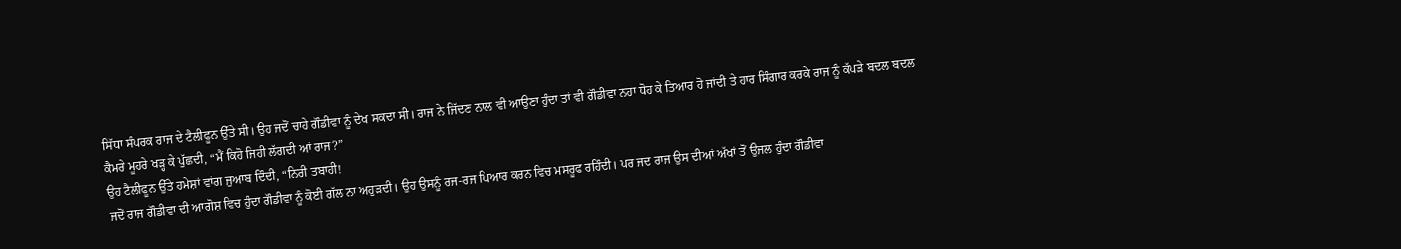ਸਿੱਧਾ ਸੰਪਰਕ ਰਾਜ ਦੇ ਟੈਲੀਫੂਨ ਉੱਤੇ ਸੀ। ਉਹ ਜਦੋਂ ਚਾਹੇ ਗੌਡੀਵਾ ਨੂੰ ਦੇਖ ਸਕਦਾ ਸੀ। ਰਾਜ ਨੇ ਜਿੱਦਣ ਨਾਲ ਵੀ ਆਉਣਾ ਹੁੰਦਾ ਤਾਂ ਵੀ ਗੌਡੀਵਾ ਨਹਾ ਧੋਹ ਕੇ ਤਿਆਰ ਹੋ ਜਾਂਦੀ ਤੇ ਹਾਰ ਸਿੰਗਾਰ ਕਰਕੇ ਰਾਜ ਨੂੰ ਕੱਪੜੇ ਬਦਲ ਬਦਲ ਕੈਮਰੇ ਮੂਹਰੇ ਖੜ੍ਹ ਕੇ ਪੁੱਛਦੀ, “ਮੈਂ ਕਿਹੋ ਜਿਹੀ ਲੱਗਦੀ ਆਂ ਰਾਜ?”
ਉਹ ਟੈਲੀਫੂਨ ਉੱਤੇ ਹਮੇਸ਼ਾਂ ਵਾਂਗ ਜੁਆਬ ਦਿੰਦੀ, “ਨਿਰੀ ਤਬਾਹੀ!
ਜਦੋਂ ਰਾਜ ਗੌਡੀਵਾ ਦੀ ਆਗੋਸ਼ ਵਿਚ ਹੁੰਦਾ ਗੌਡੀਵਾ ਨੂੰ ਕੋਈ ਗੱਲ ਨਾ ਅਹੁੜਦੀ। ਉਹ ਉਸਨੂੰ ਰਜ-ਰਜ ਪਿਆਰ ਕਰਨ ਵਿਚ ਮਸਰੂਫ ਰਹਿੰਦੀ। ਪਰ ਜਦ ਰਾਜ ਉਸ ਦੀਆਂ ਅੱਖਾਂ ਤੋਂ ਉਜਲ ਹੁੰਦਾ ਗੌਡੀਵਾ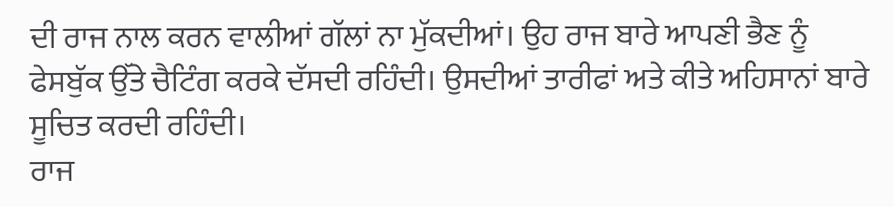ਦੀ ਰਾਜ ਨਾਲ ਕਰਨ ਵਾਲੀਆਂ ਗੱਲਾਂ ਨਾ ਮੁੱਕਦੀਆਂ। ਉਹ ਰਾਜ ਬਾਰੇ ਆਪਣੀ ਭੈਣ ਨੂੰ ਫੇਸਬੁੱਕ ਉੱਤੇ ਚੈਟਿੰਗ ਕਰਕੇ ਦੱਸਦੀ ਰਹਿੰਦੀ। ਉਸਦੀਆਂ ਤਾਰੀਫਾਂ ਅਤੇ ਕੀਤੇ ਅਹਿਸਾਨਾਂ ਬਾਰੇ ਸੂਚਿਤ ਕਰਦੀ ਰਹਿੰਦੀ।
ਰਾਜ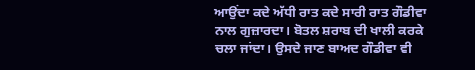ਆਉਂਦਾ ਕਦੇ ਅੱਧੀ ਰਾਤ ਕਦੇ ਸਾਰੀ ਰਾਤ ਗੌਡੀਵਾ ਨਾਲ ਗੁਜ਼ਾਰਦਾ। ਬੋਤਲ ਸ਼ਰਾਬ ਦੀ ਖਾਲੀ ਕਰਕੇ ਚਲਾ ਜਾਂਦਾ। ਉਸਦੇ ਜਾਣ ਬਾਅਦ ਗੌਡੀਵਾ ਵੀ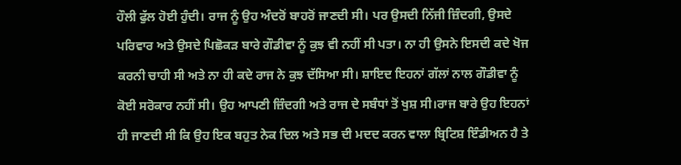ਹੌਲੀ ਫੁੱਲ ਹੋਈ ਹੁੰਦੀ। ਰਾਜ ਨੂੰ ਉਹ ਅੰਦਰੋਂ ਬਾਹਰੋਂ ਜਾਣਦੀ ਸੀ। ਪਰ ਉਸਦੀ ਨਿੱਜੀ ਜ਼ਿੰਦਗੀ, ਉਸਦੇ ਪਰਿਵਾਰ ਅਤੇ ਉਸਦੇ ਪਿਛੋਕੜ ਬਾਰੇ ਗੌਡੀਵਾ ਨੂੰ ਕੁਝ ਵੀ ਨਹੀਂ ਸੀ ਪਤਾ। ਨਾ ਹੀ ਉਸਨੇ ਇਸਦੀ ਕਦੇ ਖੋਜ ਕਰਨੀ ਚਾਹੀ ਸੀ ਅਤੇ ਨਾ ਹੀ ਕਦੇ ਰਾਜ ਨੇ ਕੁਝ ਦੱਸਿਆ ਸੀ। ਸ਼ਾਇਦ ਇਹਨਾਂ ਗੱਲਾਂ ਨਾਲ ਗੌਡੀਵਾ ਨੂੰ ਕੋਈ ਸਰੋਕਾਰ ਨਹੀਂ ਸੀ। ਉਹ ਆਪਣੀ ਜ਼ਿੰਦਗੀ ਅਤੇ ਰਾਜ ਦੇ ਸਬੰਧਾਂ ਤੋਂ ਖੁਸ਼ ਸੀ।ਰਾਜ ਬਾਰੇ ਉਹ ਇਹਨਾਂ ਹੀ ਜਾਣਦੀ ਸੀ ਕਿ ਉਹ ਇਕ ਬਹੁਤ ਨੇਕ ਦਿਲ ਅਤੇ ਸਭ ਦੀ ਮਦਦ ਕਰਨ ਵਾਲਾ ਬ੍ਰਿਟਿਸ਼ ਇੰਡੀਅਨ ਹੈ ਤੇ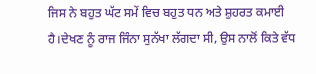ਜਿਸ ਨੇ ਬਹੁਤ ਘੱਟ ਸਮੇਂ ਵਿਚ ਬਹੁਤ ਧਨ ਅਤੇ ਸ਼ੁਹਰਤ ਕਮਾਈ ਹੈ।ਦੇਖਣ ਨੂੰ ਰਾਜ ਜਿੰਨਾ ਸੁਨੱਖਾ ਲੱਗਦਾ ਸੀ, ਉਸ ਨਾਲੋਂ ਕਿਤੇ ਵੱਧ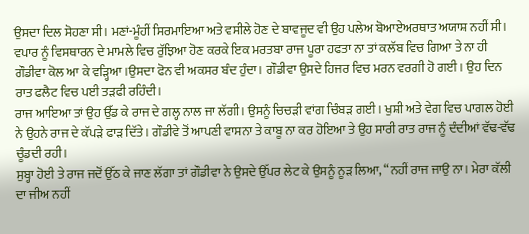ਉਸਦਾ ਦਿਲ ਸੋਹਣਾ ਸੀ। ਮਣਾਂ-ਮੂੰਹੀਂ ਸਿਰਮਾਇਆ ਅਤੇ ਵਸੀਲੇ ਹੋਣ ਦੇ ਬਾਵਜੂਦ ਵੀ ਉਹ ਪਲੇਅ ਬੋਆਏਅਰਥਾਤ ਅਯਾਸ਼ ਨਹੀਂ ਸੀ।
ਵਪਾਰ ਨੂੰ ਵਿਸਥਾਰਨ ਦੇ ਮਾਮਲੇ ਵਿਚ ਰੁੱਝਿਆ ਹੋਣ ਕਰਕੇ ਇਕ ਮਰਤਬਾ ਰਾਜ ਪੂਰਾ ਹਫਤਾ ਨਾ ਤਾਂ ਕਲੱਬ ਵਿਚ ਗਿਆ ਤੇ ਨਾ ਹੀ ਗੌਡੀਵਾ ਕੋਲ ਆ ਕੇ ਵੜ੍ਹਿਆ।ਉਸਦਾ ਫੋਨ ਵੀ ਅਕਸਰ ਬੰਦ ਹੁੰਦਾ। ਗੌਡੀਵਾ ਉਸਦੇ ਹਿਜਰ ਵਿਚ ਮਰਨ ਵਰਗੀ ਹੋ ਗਈ। ਉਹ ਦਿਨ ਰਾਤ ਫਲੈਟ ਵਿਚ ਪਈ ਤੜਫੀ ਰਹਿੰਦੀ।
ਰਾਜ ਆਇਆ ਤਾਂ ਉਹ ਉੱਡ ਕੇ ਰਾਜ ਦੇ ਗਲ੍ਹ ਨਾਲ ਜਾ ਲੱਗੀ। ਉਸਨੂੰ ਚਿਚੜੀ ਵਾਂਗ ਚਿੰਬੜ ਗਈ। ਖੁਸ਼ੀ ਅਤੇ ਵੇਗ ਵਿਚ ਪਾਗਲ ਹੋਈ ਨੇ ਉਹਨੇ ਰਾਜ ਦੇ ਕੱਪੜੇ ਫਾੜ ਦਿੱਤੇ। ਗੌਡੀਵੇ ਤੋਂ ਆਪਣੀ ਵਾਸਨਾ ਤੇ ਕਾਬੂ ਨਾ ਕਰ ਹੋਇਆ ਤੇ ਉਹ ਸਾਰੀ ਰਾਤ ਰਾਜ ਨੂੰ ਦੰਦੀਆਂ ਵੱਢ-ਵੱਢ ਚੂੰਡਦੀ ਰਹੀ।
ਸੁਬ੍ਹਾ ਹੋਈ ਤੇ ਰਾਜ ਜਦੋਂ ਉੱਠ ਕੇ ਜਾਣ ਲੱਗਾ ਤਾਂ ਗੌਡੀਵਾ ਨੇ ਉਸਦੇ ਉੱਪਰ ਲੇਟ ਕੇ ਉਸਨੂੰ ਨੂੜ ਲਿਆ, “ਨਹੀਂ ਰਾਜ ਜਾਉ ਨਾ। ਮੇਰਾ ਕੱਲੀ ਦਾ ਜੀਅ ਨਹੀਂ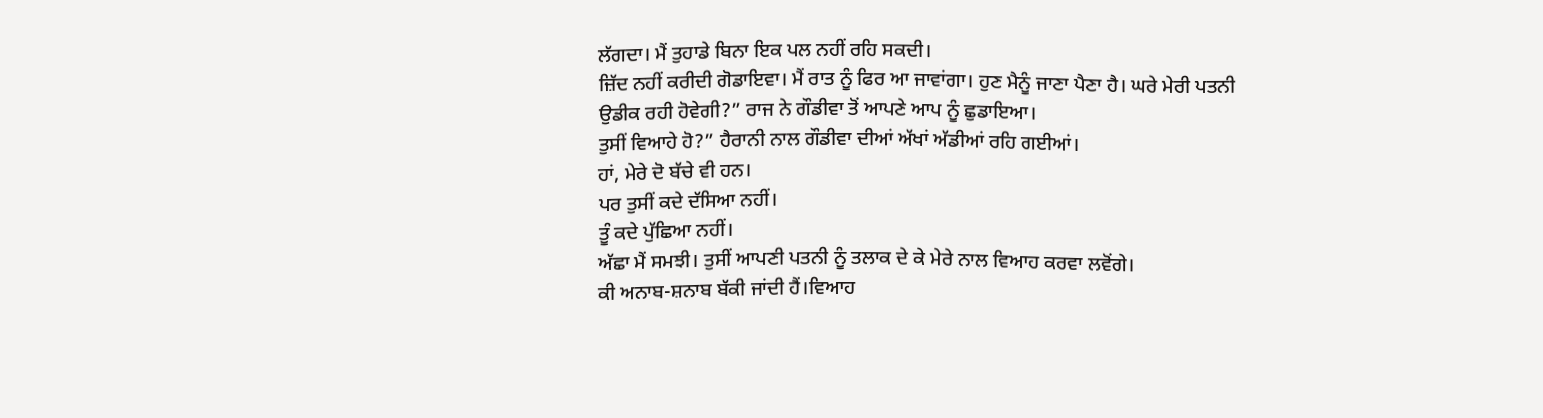ਲੱਗਦਾ। ਮੈਂ ਤੁਹਾਡੇ ਬਿਨਾ ਇਕ ਪਲ ਨਹੀਂ ਰਹਿ ਸਕਦੀ।
ਜ਼ਿੱਦ ਨਹੀਂ ਕਰੀਦੀ ਗੋਡਾਇਵਾ। ਮੈਂ ਰਾਤ ਨੂੰ ਫਿਰ ਆ ਜਾਵਾਂਗਾ। ਹੁਣ ਮੈਨੂੰ ਜਾਣਾ ਪੈਣਾ ਹੈ। ਘਰੇ ਮੇਰੀ ਪਤਨੀ ਉਡੀਕ ਰਹੀ ਹੋਵੇਗੀ?” ਰਾਜ ਨੇ ਗੌਡੀਵਾ ਤੋਂ ਆਪਣੇ ਆਪ ਨੂੰ ਛੁਡਾਇਆ।
ਤੁਸੀਂ ਵਿਆਹੇ ਹੋ?” ਹੈਰਾਨੀ ਨਾਲ ਗੌਡੀਵਾ ਦੀਆਂ ਅੱਖਾਂ ਅੱਡੀਆਂ ਰਹਿ ਗਈਆਂ।
ਹਾਂ, ਮੇਰੇ ਦੋ ਬੱਚੇ ਵੀ ਹਨ।
ਪਰ ਤੁਸੀਂ ਕਦੇ ਦੱਸਿਆ ਨਹੀਂ।
ਤੂੰ ਕਦੇ ਪੁੱਛਿਆ ਨਹੀਂ।
ਅੱਛਾ ਮੈਂ ਸਮਝੀ। ਤੁਸੀਂ ਆਪਣੀ ਪਤਨੀ ਨੂੰ ਤਲਾਕ ਦੇ ਕੇ ਮੇਰੇ ਨਾਲ ਵਿਆਹ ਕਰਵਾ ਲਵੋਂਗੇ।
ਕੀ ਅਨਾਬ-ਸ਼ਨਾਬ ਬੱਕੀ ਜਾਂਦੀ ਹੈਂ।ਵਿਆਹ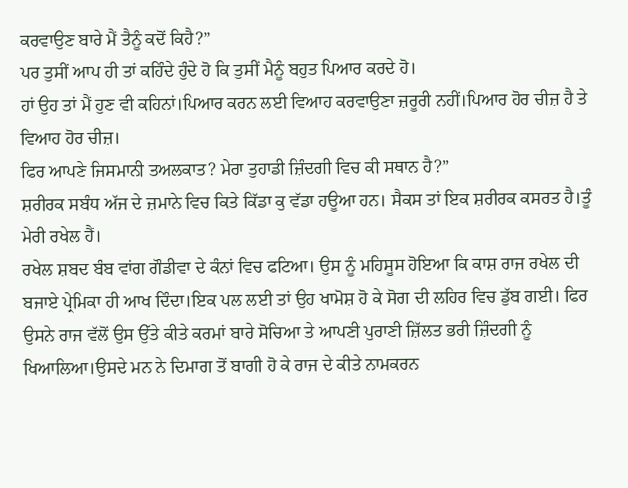ਕਰਵਾਉਣ ਬਾਰੇ ਮੈਂ ਤੈਨੂੰ ਕਦੋਂ ਕਿਹੈ?”
ਪਰ ਤੁਸੀਂ ਆਪ ਹੀ ਤਾਂ ਕਹਿੰਦੇ ਹੁੰਦੇ ਹੋ ਕਿ ਤੁਸੀਂ ਮੈਨੂੰ ਬਹੁਤ ਪਿਆਰ ਕਰਦੇ ਹੋ।
ਹਾਂ ਉਹ ਤਾਂ ਮੈਂ ਹੁਣ ਵੀ ਕਹਿਨਾਂ।ਪਿਆਰ ਕਰਨ ਲਈ ਵਿਆਹ ਕਰਵਾਉਣਾ ਜ਼ਰੂਰੀ ਨਹੀਂ।ਪਿਆਰ ਹੋਰ ਚੀਜ਼ ਹੈ ਤੇ ਵਿਆਹ ਹੋਰ ਚੀਜ਼।
ਫਿਰ ਆਪਣੇ ਜਿਸਮਾਨੀ ਤਅਲਕਾਤ? ਮੇਰਾ ਤੁਹਾਡੀ ਜ਼ਿੰਦਗੀ ਵਿਚ ਕੀ ਸਥਾਨ ਹੈ?”
ਸ਼ਰੀਰਕ ਸਬੰਧ ਅੱਜ ਦੇ ਜ਼ਮਾਨੇ ਵਿਚ ਕਿਤੇ ਕਿੱਡਾ ਕੁ ਵੱਡਾ ਹਊਆ ਹਨ। ਸੈਕਸ ਤਾਂ ਇਕ ਸ਼ਰੀਰਕ ਕਸਰਤ ਹੈ।ਤੂੰ ਮੇਰੀ ਰਖੇਲ ਹੈਂ।
ਰਖੇਲ ਸ਼ਬਦ ਬੰਬ ਵਾਂਗ ਗੌਡੀਵਾ ਦੇ ਕੰਨਾਂ ਵਿਚ ਫਟਿਆ। ਉਸ ਨੂੰ ਮਹਿਸੂਸ ਹੋਇਆ ਕਿ ਕਾਸ਼ ਰਾਜ ਰਖੇਲ ਦੀ ਬਜਾਏ ਪ੍ਰੇਮਿਕਾ ਹੀ ਆਖ ਦਿੰਦਾ।ਇਕ ਪਲ ਲਈ ਤਾਂ ਉਹ ਖਾਮੋਸ਼ ਹੋ ਕੇ ਸੋਗ ਦੀ ਲਹਿਰ ਵਿਚ ਡੁੱਬ ਗਈ। ਫਿਰ ਉਸਨੇ ਰਾਜ ਵੱਲੋਂ ਉਸ ਉੱਤੇ ਕੀਤੇ ਕਰਮਾਂ ਬਾਰੇ ਸੋਚਿਆ ਤੇ ਆਪਣੀ ਪੁਰਾਣੀ ਜ਼ਿੱਲਤ ਭਰੀ ਜ਼ਿੰਦਗੀ ਨੂੰ ਖਿਆਲਿਆ।ਉਸਦੇ ਮਨ ਨੇ ਦਿਮਾਗ ਤੋਂ ਬਾਗੀ ਹੋ ਕੇ ਰਾਜ ਦੇ ਕੀਤੇ ਨਾਮਕਰਨ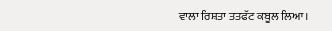ਵਾਲਾ ਰਿਸ਼ਤਾ ਤਤਫੱਟ ਕਬੂਲ ਲਿਆ।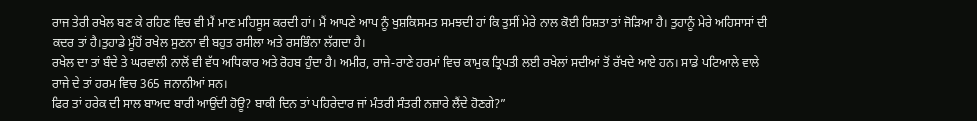ਰਾਜ ਤੇਰੀ ਰਖੇਲ ਬਣ ਕੇ ਰਹਿਣ ਵਿਚ ਵੀ ਮੈਂ ਮਾਣ ਮਹਿਸੂਸ ਕਰਦੀ ਹਾਂ। ਮੈਂ ਆਪਣੇ ਆਪ ਨੂੰ ਖੁਸ਼ਕਿਸਮਤ ਸਮਝਦੀ ਹਾਂ ਕਿ ਤੁਸੀਂ ਮੇਰੇ ਨਾਲ ਕੋਈ ਰਿਸ਼ਤਾ ਤਾਂ ਜੋੜਿਆ ਹੈ। ਤੁਹਾਨੂੰ ਮੇਰੇ ਅਹਿਸਾਸਾਂ ਦੀ ਕਦਰ ਤਾਂ ਹੈ।ਤੁਹਾਡੇ ਮੂੰਹੋਂ ਰਖੇਲ ਸੁਣਨਾ ਵੀ ਬਹੁਤ ਰਸੀਲਾ ਅਤੇ ਰਸਭਿੰਨਾ ਲੱਗਦਾ ਹੈ।
ਰਖੇਲ ਦਾ ਤਾਂ ਬੰਦੇ ਤੇ ਘਰਵਾਲੀ ਨਾਲੋਂ ਵੀ ਵੱਧ ਅਧਿਕਾਰ ਅਤੇ ਰੋਹਬ ਹੁੰਦਾ ਹੈ। ਅਮੀਰ, ਰਾਜੇ-ਰਾਣੇ ਹਰਮਾਂ ਵਿਚ ਕਾਮੁਕ ਤ੍ਰਿਪਤੀ ਲਈ ਰਖੇਲਾਂ ਸਦੀਆਂ ਤੋਂ ਰੱਖਦੇ ਆਏ ਹਨ। ਸਾਡੇ ਪਟਿਆਲੇ ਵਾਲੇ ਰਾਜੇ ਦੇ ਤਾਂ ਹਰਮ ਵਿਚ 365 ਜਨਾਨੀਆਂ ਸਨ।
ਫਿਰ ਤਾਂ ਹਰੇਕ ਦੀ ਸਾਲ ਬਾਅਦ ਬਾਰੀ ਆਉਂਦੀ ਹੋਊ? ਬਾਕੀ ਦਿਨ ਤਾਂ ਪਹਿਰੇਦਾਰ ਜਾਂ ਮੰਤਰੀ ਸੰਤਰੀ ਨਜ਼ਾਰੇ ਲੈਂਦੇ ਹੋਣਗੇ?”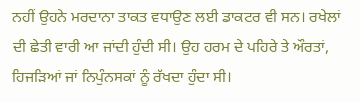ਨਹੀਂ ਉਹਨੇ ਮਰਦਾਨਾ ਤਾਕਤ ਵਧਾਉਣ ਲਈ ਡਾਕਟਰ ਵੀ ਸਨ। ਰਖੇਲਾਂ ਦੀ ਛੇਤੀ ਵਾਰੀ ਆ ਜਾਂਦੀ ਹੁੰਦੀ ਸੀ। ਉਹ ਹਰਮ ਦੇ ਪਹਿਰੇ ਤੇ ਔਰਤਾਂ, ਹਿਜੜਿਆਂ ਜਾਂ ਨਿਪੁੰਨਸਕਾਂ ਨੂੰ ਰੱਖਦਾ ਹੁੰਦਾ ਸੀ।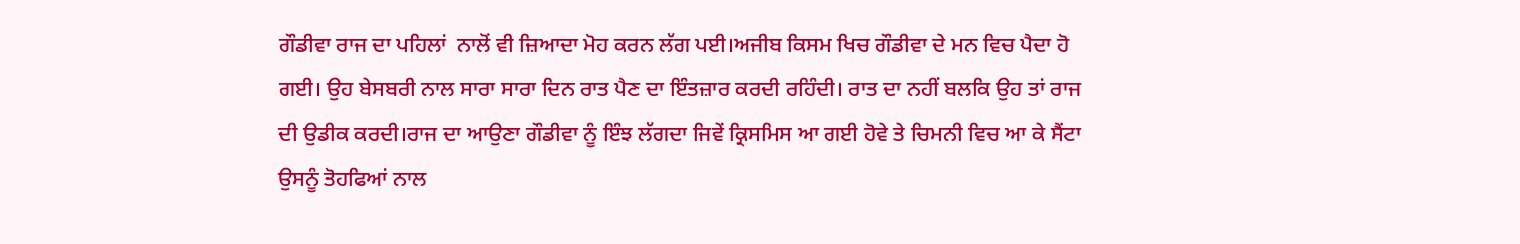ਗੌਡੀਵਾ ਰਾਜ ਦਾ ਪਹਿਲਾਂ  ਨਾਲੋਂ ਵੀ ਜ਼ਿਆਦਾ ਮੋਹ ਕਰਨ ਲੱਗ ਪਈ।ਅਜੀਬ ਕਿਸਮ ਖਿਚ ਗੌਡੀਵਾ ਦੇ ਮਨ ਵਿਚ ਪੈਦਾ ਹੋ ਗਈ। ਉਹ ਬੇਸਬਰੀ ਨਾਲ ਸਾਰਾ ਸਾਰਾ ਦਿਨ ਰਾਤ ਪੈਣ ਦਾ ਇੰਤਜ਼ਾਰ ਕਰਦੀ ਰਹਿੰਦੀ। ਰਾਤ ਦਾ ਨਹੀਂ ਬਲਕਿ ਉਹ ਤਾਂ ਰਾਜ ਦੀ ਉਡੀਕ ਕਰਦੀ।ਰਾਜ ਦਾ ਆਉਣਾ ਗੌਡੀਵਾ ਨੂੰ ਇੰਝ ਲੱਗਦਾ ਜਿਵੇਂ ਕ੍ਰਿਸਮਿਸ ਆ ਗਈ ਹੋਵੇ ਤੇ ਚਿਮਨੀ ਵਿਚ ਆ ਕੇ ਸੈਂਟਾ ਉਸਨੂੰ ਤੋਹਫਿਆਂ ਨਾਲ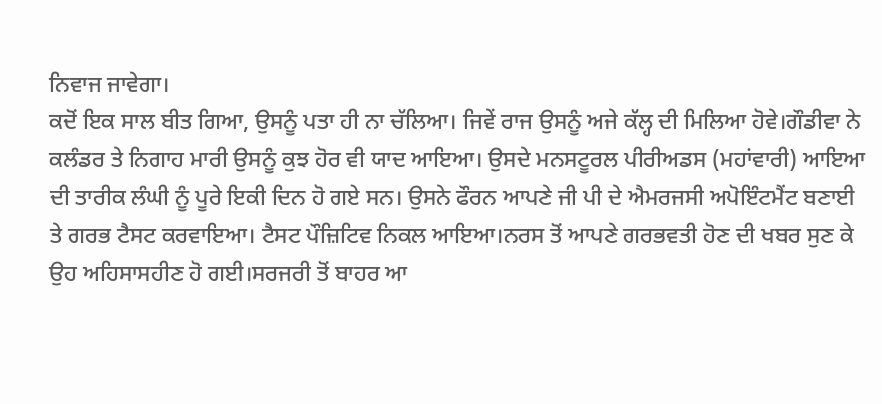ਨਿਵਾਜ ਜਾਵੇਗਾ।
ਕਦੋਂ ਇਕ ਸਾਲ ਬੀਤ ਗਿਆ, ਉਸਨੂੰ ਪਤਾ ਹੀ ਨਾ ਚੱਲਿਆ। ਜਿਵੇਂ ਰਾਜ ਉਸਨੂੰ ਅਜੇ ਕੱਲ੍ਹ ਦੀ ਮਿਲਿਆ ਹੋਵੇ।ਗੌਡੀਵਾ ਨੇ ਕਲੰਡਰ ਤੇ ਨਿਗਾਹ ਮਾਰੀ ਉਸਨੂੰ ਕੁਝ ਹੋਰ ਵੀ ਯਾਦ ਆਇਆ। ਉਸਦੇ ਮਨਸਟੂਰਲ ਪੀਰੀਅਡਸ (ਮਹਾਂਵਾਰੀ) ਆਇਆ ਦੀ ਤਾਰੀਕ ਲੰਘੀ ਨੂੰ ਪੂਰੇ ਇਕੀ ਦਿਨ ਹੋ ਗਏ ਸਨ। ਉਸਨੇ ਫੌਰਨ ਆਪਣੇ ਜੀ ਪੀ ਦੇ ਐਮਰਜਸੀ ਅਪੋਇੰਟਮੈਂਟ ਬਣਾਈ ਤੇ ਗਰਭ ਟੈਸਟ ਕਰਵਾਇਆ। ਟੈਸਟ ਪੌਜ਼ਿਟਿਵ ਨਿਕਲ ਆਇਆ।ਨਰਸ ਤੋਂ ਆਪਣੇ ਗਰਭਵਤੀ ਹੋਣ ਦੀ ਖਬਰ ਸੁਣ ਕੇ ਉਹ ਅਹਿਸਾਸਹੀਣ ਹੋ ਗਈ।ਸਰਜਰੀ ਤੋਂ ਬਾਹਰ ਆ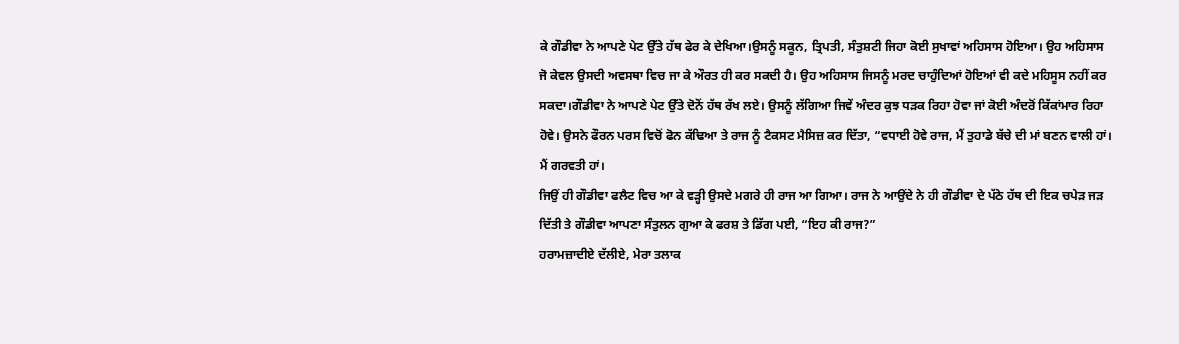ਕੇ ਗੌਡੀਵਾ ਨੇ ਆਪਣੇ ਪੇਟ ਉੱਤੇ ਹੱਥ ਫੇਰ ਕੇ ਦੇਖਿਆ।ਉਸਨੂੰ ਸਕੂਨ, ਤ੍ਰਿਪਤੀ, ਸੰਤੁਸ਼ਟੀ ਜਿਹਾ ਕੋਈ ਸੁਖਾਵਾਂ ਅਹਿਸਾਸ ਹੋਇਆ। ਉਹ ਅਹਿਸਾਸ ਜੋ ਕੇਵਲ ਉਸਦੀ ਅਵਸਥਾ ਵਿਚ ਜਾ ਕੇ ਔਰਤ ਹੀ ਕਰ ਸਕਦੀ ਹੈ। ਉਹ ਅਹਿਸਾਸ ਜਿਸਨੂੰ ਮਰਦ ਚਾਹੁੰਦਿਆਂ ਹੋਇਆਂ ਵੀ ਕਦੇ ਮਹਿਸੂਸ ਨਹੀਂ ਕਰ ਸਕਦਾ।ਗੌਡੀਵਾ ਨੇ ਆਪਣੇ ਪੇਟ ਉੱਤੇ ਦੋਨੋਂ ਹੱਥ ਰੱਖ ਲਏ। ਉਸਨੂੰ ਲੱਗਿਆ ਜਿਵੇਂ ਅੰਦਰ ਕੁਝ ਧੜਕ ਰਿਹਾ ਹੋਵਾ ਜਾਂ ਕੋਈ ਅੰਦਰੋਂ ਕਿੱਕਾਂਮਾਰ ਰਿਹਾ ਹੋਵੇ। ਉਸਨੇ ਫੌਰਨ ਪਰਸ ਵਿਚੋਂ ਫੋਨ ਕੱਢਿਆ ਤੇ ਰਾਜ ਨੂੰ ਟੈਕਸਟ ਮੈਸਿਜ਼ ਕਰ ਦਿੱਤਾ, “ਵਧਾਈ ਹੋਵੇ ਰਾਜ, ਮੈਂ ਤੁਹਾਡੇ ਬੱਚੇ ਦੀ ਮਾਂ ਬਣਨ ਵਾਲੀ ਹਾਂ। ਮੈਂ ਗਰਵਤੀ ਹਾਂ।
ਜਿਉਂ ਹੀ ਗੌਡੀਵਾ ਫਲੈਟ ਵਿਚ ਆ ਕੇ ਵੜ੍ਹੀ ਉਸਦੇ ਮਗਰੇ ਹੀ ਰਾਜ ਆ ਗਿਆ। ਰਾਜ ਨੇ ਆਉਂਦੇ ਨੇ ਹੀ ਗੌਡੀਵਾ ਦੇ ਪੱਠੇ ਹੱਥ ਦੀ ਇਕ ਚਪੇੜ ਜੜ ਦਿੱਤੀ ਤੇ ਗੌਡੀਵਾ ਆਪਣਾ ਸੰਤੁਲਨ ਗੁਆ ਕੇ ਫਰਸ਼ ਤੇ ਡਿੱਗ ਪਈ, “ਇਹ ਕੀ ਰਾਜ?”
ਹਰਾਮਜ਼ਾਦੀਏ ਦੱਲੀਏ, ਮੇਰਾ ਤਲਾਕ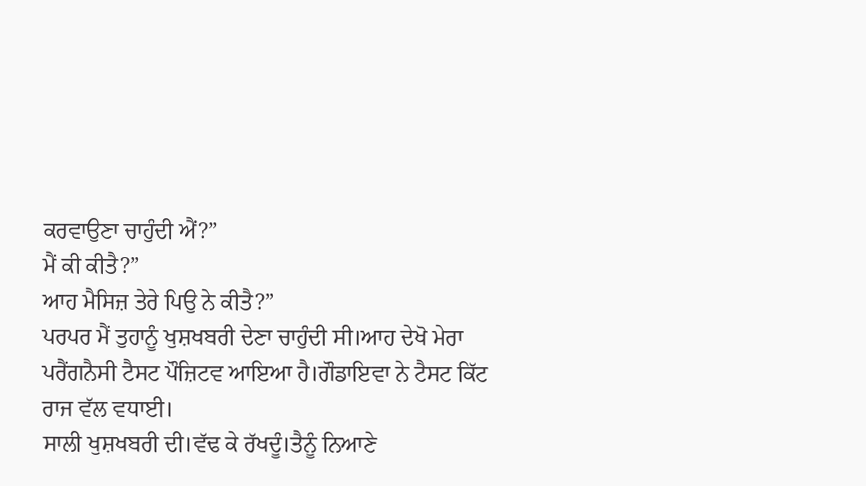ਕਰਵਾਉਣਾ ਚਾਹੁੰਦੀ ਐਂ?”
ਮੈਂ ਕੀ ਕੀਤੈ?”
ਆਹ ਮੈਸਿਜ਼ ਤੇਰੇ ਪਿਉ ਨੇ ਕੀਤੈ?”
ਪਰਪਰ ਮੈਂ ਤੁਹਾਨੂੰ ਖੁਸ਼ਖਬਰੀ ਦੇਣਾ ਚਾਹੁੰਦੀ ਸੀ।ਆਹ ਦੇਖੋ ਮੇਰਾ ਪਰੈਂਗਨੈਸੀ ਟੈਸਟ ਪੌਜ਼ਿਟਵ ਆਇਆ ਹੈ।ਗੌਡਾਇਵਾ ਨੇ ਟੈਸਟ ਕਿੱਟ ਰਾਜ ਵੱਲ ਵਧਾਈ।
ਸਾਲੀ ਖੁਸ਼ਖਬਰੀ ਦੀ।ਵੱਢ ਕੇ ਰੱਖਦੂੰ।ਤੈਨੂੰ ਨਿਆਣੇ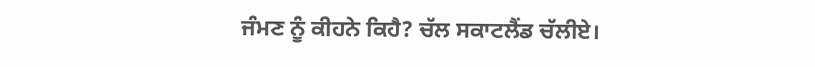ਜੰਮਣ ਨੂੰ ਕੀਹਨੇ ਕਿਹੈ? ਚੱਲ ਸਕਾਟਲੈਂਡ ਚੱਲੀਏ।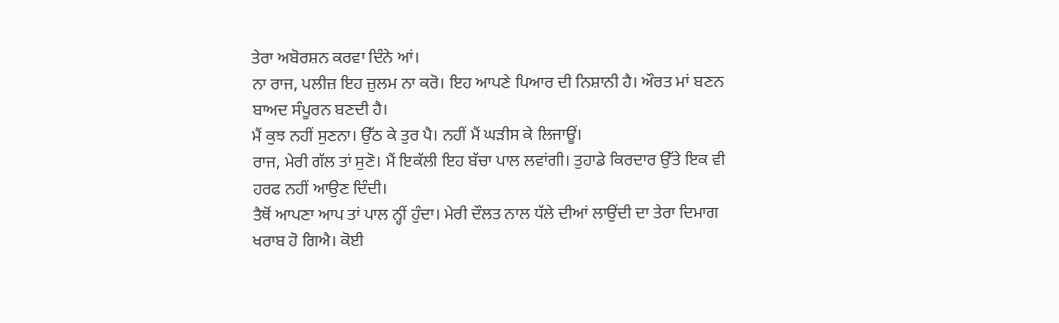ਤੇਰਾ ਅਬੋਰਸ਼ਨ ਕਰਵਾ ਦਿੰਨੇ ਆਂ।
ਨਾ ਰਾਜ, ਪਲੀਜ਼ ਇਹ ਜ਼ੁਲਮ ਨਾ ਕਰੋ। ਇਹ ਆਪਣੇ ਪਿਆਰ ਦੀ ਨਿਸ਼ਾਨੀ ਹੈ। ਔਰਤ ਮਾਂ ਬਣਨ ਬਾਅਦ ਸੰਪੂਰਨ ਬਣਦੀ ਹੈ।
ਮੈਂ ਕੁਝ ਨਹੀਂ ਸੁਣਨਾ। ਉੱਠ ਕੇ ਤੁਰ ਪੈ। ਨਹੀਂ ਮੈਂ ਘੜੀਸ ਕੇ ਲਿਜਾਊਂ।
ਰਾਜ, ਮੇਰੀ ਗੱਲ ਤਾਂ ਸੁਣੋ। ਮੈਂ ਇਕੱਲੀ ਇਹ ਬੱਚਾ ਪਾਲ ਲਵਾਂਗੀ। ਤੁਹਾਡੇ ਕਿਰਦਾਰ ਉੱਤੇ ਇਕ ਵੀ ਹਰਫ ਨਹੀਂ ਆਉਣ ਦਿੰਦੀ।
ਤੈਥੋਂ ਆਪਣਾ ਆਪ ਤਾਂ ਪਾਲ ਨ੍ਹੀਂ ਹੁੰਦਾ। ਮੇਰੀ ਦੌਲਤ ਨਾਲ ਧੱਲੇ ਦੀਆਂ ਲਾਉਂਦੀ ਦਾ ਤੇਰਾ ਦਿਮਾਗ ਖਰਾਬ ਹੋ ਗਿਐ। ਕੋਈ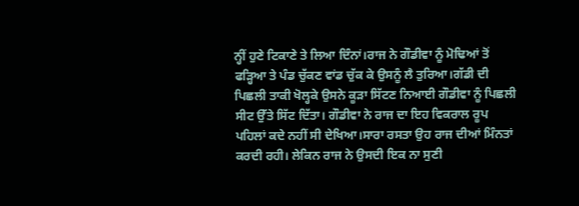ਨ੍ਹੀਂ ਹੁਣੇ ਟਿਕਾਣੇ ਤੇ ਲਿਆ ਦਿੰਨਾਂ।ਰਾਜ ਨੇ ਗੌਡੀਵਾ ਨੂੰ ਮੋਢਿਆਂ ਤੋਂ ਫੜ੍ਹਿਆ ਤੇ ਪੰਡ ਚੁੱਕਣ ਵਾਂਡ ਚੁੱਕ ਕੇ ਉਸਨੂੰ ਲੈ ਤੁਰਿਆ।ਗੱਡੀ ਦੀ ਪਿਛਲੀ ਤਾਕੀ ਖੋਲ੍ਹਕੇ ਉਸਨੇ ਕੂੜਾ ਸਿੱਟਣ ਨਿਆਈ ਗੌਡੀਵਾ ਨੂੰ ਪਿਛਲੀ ਸੀਟ ਉੱਤੇ ਸਿੱਟ ਦਿੱਤਾ। ਗੌਡੀਵਾ ਨੇ ਰਾਜ ਦਾ ਇਹ ਵਿਕਰਾਲ ਰੂਪ ਪਹਿਲਾਂ ਕਦੇ ਨਹੀਂ ਸੀ ਦੇਖਿਆ।ਸਾਰਾ ਰਸਤਾ ਉਹ ਰਾਜ ਦੀਆਂ ਮਿੰਨਤਾਂ ਕਰਦੀ ਰਹੀ। ਲੇਕਿਨ ਰਾਜ ਨੇ ਉਸਦੀ ਇਕ ਨਾ ਸੁਣੀ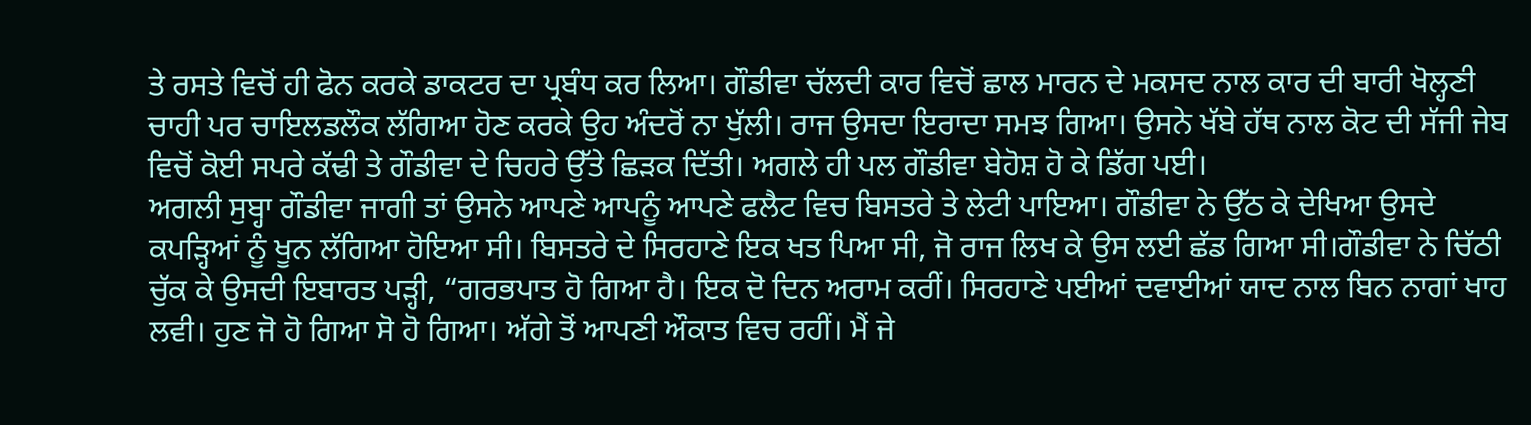ਤੇ ਰਸਤੇ ਵਿਚੋਂ ਹੀ ਫੋਨ ਕਰਕੇ ਡਾਕਟਰ ਦਾ ਪ੍ਰਬੰਧ ਕਰ ਲਿਆ। ਗੌਡੀਵਾ ਚੱਲਦੀ ਕਾਰ ਵਿਚੋਂ ਛਾਲ ਮਾਰਨ ਦੇ ਮਕਸਦ ਨਾਲ ਕਾਰ ਦੀ ਬਾਰੀ ਖੋਲ੍ਹਣੀ ਚਾਹੀ ਪਰ ਚਾਇਲਡਲੌਕ ਲੱਗਿਆ ਹੋਣ ਕਰਕੇ ਉਹ ਅੰਦਰੋਂ ਨਾ ਖੁੱਲੀ। ਰਾਜ ਉਸਦਾ ਇਰਾਦਾ ਸਮਝ ਗਿਆ। ਉਸਨੇ ਖੱਬੇ ਹੱਥ ਨਾਲ ਕੋਟ ਦੀ ਸੱਜੀ ਜੇਬ ਵਿਚੋਂ ਕੋਈ ਸਪਰੇ ਕੱਢੀ ਤੇ ਗੌਡੀਵਾ ਦੇ ਚਿਹਰੇ ਉੱਤੇ ਛਿੜਕ ਦਿੱਤੀ। ਅਗਲੇ ਹੀ ਪਲ ਗੌਡੀਵਾ ਬੇਹੋਸ਼ ਹੋ ਕੇ ਡਿੱਗ ਪਈ।
ਅਗਲੀ ਸੁਬ੍ਹਾ ਗੌਡੀਵਾ ਜਾਗੀ ਤਾਂ ਉਸਨੇ ਆਪਣੇ ਆਪਨੂੰ ਆਪਣੇ ਫਲੈਟ ਵਿਚ ਬਿਸਤਰੇ ਤੇ ਲੇਟੀ ਪਾਇਆ। ਗੌਡੀਵਾ ਨੇ ਉੱਠ ਕੇ ਦੇਖਿਆ ਉਸਦੇ ਕਪੜ੍ਹਿਆਂ ਨੂੰ ਖੂਨ ਲੱਗਿਆ ਹੋਇਆ ਸੀ। ਬਿਸਤਰੇ ਦੇ ਸਿਰਹਾਣੇ ਇਕ ਖਤ ਪਿਆ ਸੀ, ਜੋ ਰਾਜ ਲਿਖ ਕੇ ਉਸ ਲਈ ਛੱਡ ਗਿਆ ਸੀ।ਗੌਡੀਵਾ ਨੇ ਚਿੱਠੀ ਚੁੱਕ ਕੇ ਉਸਦੀ ਇਬਾਰਤ ਪੜ੍ਹੀ, “ਗਰਭਪਾਤ ਹੋ ਗਿਆ ਹੈ। ਇਕ ਦੋ ਦਿਨ ਅਰਾਮ ਕਰੀਂ। ਸਿਰਹਾਣੇ ਪਈਆਂ ਦਵਾਈਆਂ ਯਾਦ ਨਾਲ ਬਿਨ ਨਾਗਾਂ ਖਾਹ ਲਵੀ। ਹੁਣ ਜੋ ਹੋ ਗਿਆ ਸੋ ਹੋ ਗਿਆ। ਅੱਗੇ ਤੋਂ ਆਪਣੀ ਔਕਾਤ ਵਿਚ ਰਹੀਂ। ਮੈਂ ਜੇ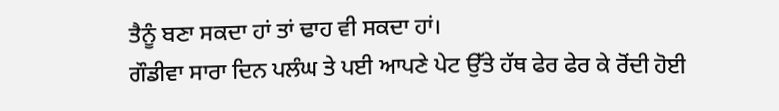ਤੈਨੂੰ ਬਣਾ ਸਕਦਾ ਹਾਂ ਤਾਂ ਢਾਹ ਵੀ ਸਕਦਾ ਹਾਂ।
ਗੌਡੀਵਾ ਸਾਰਾ ਦਿਨ ਪਲੰਘ ਤੇ ਪਈ ਆਪਣੇ ਪੇਟ ਉੱਤੇ ਹੱਥ ਫੇਰ ਫੇਰ ਕੇ ਰੋਂਦੀ ਹੋਈ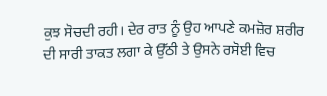ਕੁਝ ਸੋਚਦੀ ਰਹੀ। ਦੇਰ ਰਾਤ ਨੂੰ ਉਹ ਆਪਣੇ ਕਮਜ਼ੋਰ ਸ਼ਰੀਰ ਦੀ ਸਾਰੀ ਤਾਕਤ ਲਗਾ ਕੇ ਉੱਠੀ ਤੇ ਉਸਨੇ ਰਸੋਈ ਵਿਚ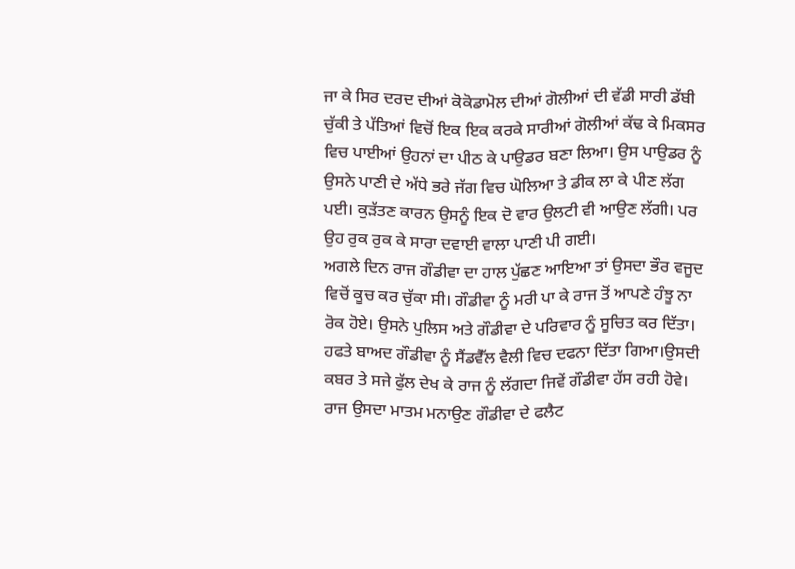ਜਾ ਕੇ ਸਿਰ ਦਰਦ ਦੀਆਂ ਕੋਕੋਡਾਮੋਲ ਦੀਆਂ ਗੋਲੀਆਂ ਦੀ ਵੱਡੀ ਸਾਰੀ ਡੱਬੀ ਚੁੱਕੀ ਤੇ ਪੱਤਿਆਂ ਵਿਚੋਂ ਇਕ ਇਕ ਕਰਕੇ ਸਾਰੀਆਂ ਗੋਲੀਆਂ ਕੱਢ ਕੇ ਮਿਕਸਰ ਵਿਚ ਪਾਈਆਂ ਉਹਨਾਂ ਦਾ ਪੀਠ ਕੇ ਪਾਉਡਰ ਬਣਾ ਲਿਆ। ਉਸ ਪਾਉਡਰ ਨੂੰ ਉਸਨੇ ਪਾਣੀ ਦੇ ਅੱਧੇ ਭਰੇ ਜੱਗ ਵਿਚ ਘੋਲਿਆ ਤੇ ਡੀਕ ਲਾ ਕੇ ਪੀਣ ਲੱਗ ਪਈ। ਕੁੜੱਤਣ ਕਾਰਨ ਉਸਨੂੰ ਇਕ ਦੋ ਵਾਰ ਉਲਟੀ ਵੀ ਆਉਣ ਲੱਗੀ। ਪਰ ਉਹ ਰੁਕ ਰੁਕ ਕੇ ਸਾਰਾ ਦਵਾਈ ਵਾਲਾ ਪਾਣੀ ਪੀ ਗਈ।
ਅਗਲੇ ਦਿਨ ਰਾਜ ਗੌਡੀਵਾ ਦਾ ਹਾਲ ਪੁੱਛਣ ਆਇਆ ਤਾਂ ਉਸਦਾ ਭੌਰ ਵਜੂਦ ਵਿਚੋਂ ਕੂਚ ਕਰ ਚੁੱਕਾ ਸੀ। ਗੌਡੀਵਾ ਨੂੰ ਮਰੀ ਪਾ ਕੇ ਰਾਜ ਤੋਂ ਆਪਣੇ ਹੰਝੂ ਨਾ ਰੋਕ ਹੋਏ। ਉਸਨੇ ਪੁਲਿਸ ਅਤੇ ਗੌਡੀਵਾ ਦੇ ਪਰਿਵਾਰ ਨੂੰ ਸੂਚਿਤ ਕਰ ਦਿੱਤਾ।
ਹਫਤੇ ਬਾਅਦ ਗੌਡੀਵਾ ਨੂੰ ਸੈਂਡਵੈੱਲ ਵੈਲੀ ਵਿਚ ਦਫਨਾ ਦਿੱਤਾ ਗਿਆ।ਉਸਦੀ ਕਬਰ ਤੇ ਸਜੇ ਫੁੱਲ ਦੇਖ ਕੇ ਰਾਜ ਨੂੰ ਲੱਗਦਾ ਜਿਵੇਂ ਗੌਡੀਵਾ ਹੱਸ ਰਹੀ ਹੋਵੇ। ਰਾਜ ਉਸਦਾ ਮਾਤਮ ਮਨਾਉਣ ਗੌਡੀਵਾ ਦੇ ਫਲੈਟ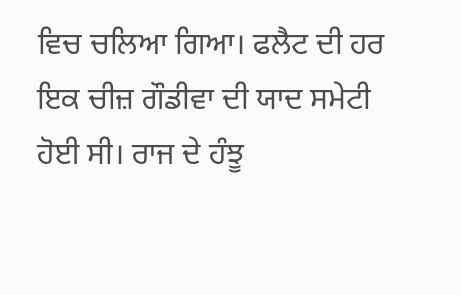ਵਿਚ ਚਲਿਆ ਗਿਆ। ਫਲੈਟ ਦੀ ਹਰ ਇਕ ਚੀਜ਼ ਗੌਡੀਵਾ ਦੀ ਯਾਦ ਸਮੇਟੀ ਹੋਈ ਸੀ। ਰਾਜ ਦੇ ਹੰਝੂ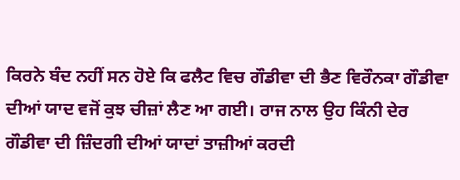ਕਿਰਨੇ ਬੰਦ ਨਹੀਂ ਸਨ ਹੋਏ ਕਿ ਫਲੈਟ ਵਿਚ ਗੌਡੀਵਾ ਦੀ ਭੈਣ ਵਿਰੌਨਕਾ ਗੌਡੀਵਾ ਦੀਆਂ ਯਾਦ ਵਜੋਂ ਕੁਝ ਚੀਜ਼ਾਂ ਲੈਣ ਆ ਗਈ। ਰਾਜ ਨਾਲ ਉਹ ਕਿੰਨੀ ਦੇਰ ਗੌਡੀਵਾ ਦੀ ਜ਼ਿੰਦਗੀ ਦੀਆਂ ਯਾਦਾਂ ਤਾਜ਼ੀਆਂ ਕਰਦੀ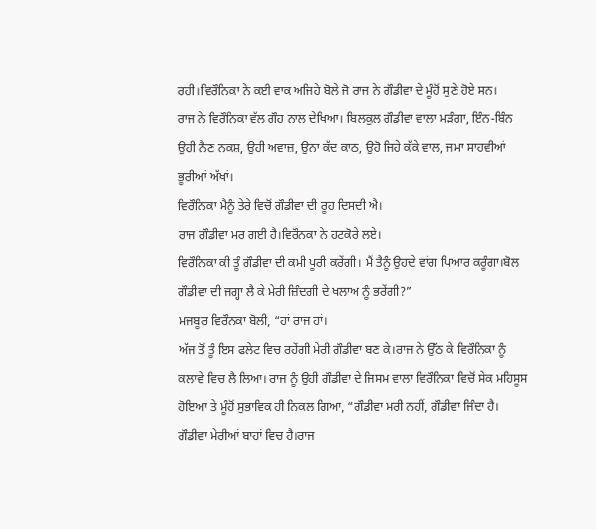ਰਹੀ।ਵਿਰੌਨਿਕਾ ਨੇ ਕਈ ਵਾਕ ਅਜਿਹੇ ਬੋਲੇ ਜੋ ਰਾਜ ਨੇ ਗੌਡੀਵਾ ਦੇ ਮੂੰਹੋਂ ਸੁਣੇ ਹੋਏ ਸਨ।
ਰਾਜ ਨੇ ਵਿਰੌਨਿਕਾ ਵੱਲ ਗੌਹ ਨਾਲ ਦੇਖਿਆ। ਬਿਲਕੁਲ ਗੌਡੀਵਾ ਵਾਲਾ ਮੜੰਗਾ, ਇੰਨ-ਬਿੰਨ ਉਹੀ ਨੈਣ ਨਕਸ਼, ਉਹੀ ਅਵਾਜ਼, ਉਨਾ ਕੱਦ ਕਾਠ, ਉਹੋ ਜਿਹੇ ਕੱਕੇ ਵਾਲ, ਜਮਾ ਸਾਹਵੀਆਂ ਭੂਰੀਆਂ ਅੱਖਾਂ।
ਵਿਰੌਨਿਕਾ ਮੈਨੂੰ ਤੇਰੇ ਵਿਚੋਂ ਗੌਡੀਵਾ ਦੀ ਰੂਹ ਦਿਸਦੀ ਐ।
ਰਾਜ ਗੌਡੀਵਾ ਮਰ ਗਈ ਹੈ।ਵਿਰੌਨਕਾ ਨੇ ਹਟਕੋਰੇ ਲਏ।
ਵਿਰੌਨਿਕਾ ਕੀ ਤੂੰ ਗੌਡੀਵਾ ਦੀ ਕਮੀ ਪੂਰੀ ਕਰੇਂਗੀ। ਮੈਂ ਤੈਨੂੰ ਉਹਦੇ ਵਾਂਗ ਪਿਆਰ ਕਰੂੰਗਾ।ਬੋਲ ਗੌਡੀਵਾ ਦੀ ਜਗ੍ਹਾ ਲੈ ਕੇ ਮੇਰੀ ਜ਼ਿੰਦਗੀ ਦੇ ਖਲਾਅ ਨੂੰ ਭਰੇਂਗੀ?”
ਮਜਬੂਰ ਵਿਰੌਨਕਾ ਬੋਲੀ, “ਹਾਂ ਰਾਜ ਹਾਂ।
ਅੱਜ ਤੋਂ ਤੂੰ ਇਸ ਫਲੇਟ ਵਿਚ ਰਹੇਂਗੀ ਮੇਰੀ ਗੌਡੀਵਾ ਬਣ ਕੇ।ਰਾਜ ਨੇ ਉੱਠ ਕੇ ਵਿਰੌਨਿਕਾ ਨੂੰ ਕਲਾਵੇ ਵਿਚ ਲੈ ਲਿਆ। ਰਾਜ ਨੂੰ ਉਹੀ ਗੌਡੀਵਾ ਦੇ ਜਿਸਮ ਵਾਲਾ ਵਿਰੌਨਿਕਾ ਵਿਚੋਂ ਸੇਕ ਮਹਿਸੂਸ ਹੋਇਆ ਤੇ ਮੂੰਹੋਂ ਸੁਭਾਵਿਕ ਹੀ ਨਿਕਲ ਗਿਆ, “ਗੌਡੀਵਾ ਮਰੀ ਨਹੀਂ, ਗੌਡੀਵਾ ਜਿੰਦਾ ਹੈ। ਗੌਡੀਵਾ ਮੇਰੀਆਂ ਬਾਹਾਂ ਵਿਚ ਹੈ।ਰਾਜ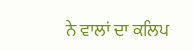ਨੇ ਵਾਲਾਂ ਦਾ ਕਲਿਪ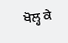ਖੋਲ੍ਹ ਕੇ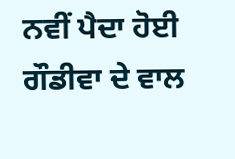ਨਵੀਂ ਪੈਦਾ ਹੋਈ ਗੌਡੀਵਾ ਦੇ ਵਾਲ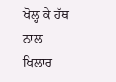ਖੋਲ੍ਹ ਕੇ ਹੱਥ ਨਾਲ ਖਿਲਾਰ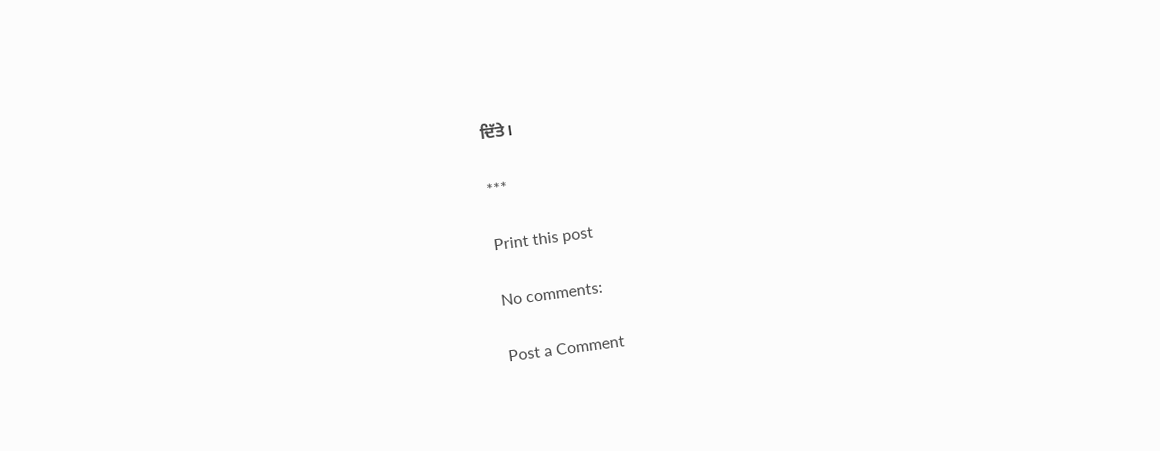ਦਿੱਤੇ।

***

Print this post

No comments:

Post a Comment